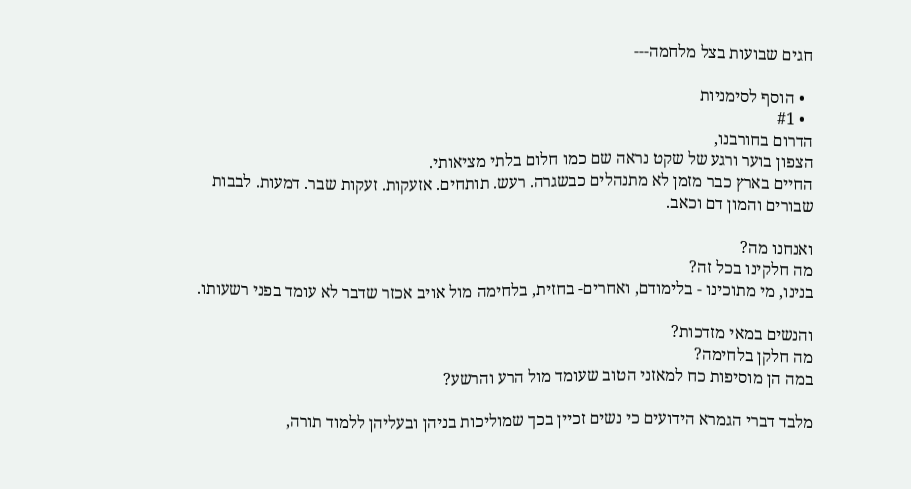חגים שבועות בצל מלחמה---

  • הוסף לסימניות
  • #1
הדרום בחורבנו,
הצפון בוער ורגע של שקט נראה שם כמו חלום בלתי מציאותי.
החיים בארץ כבר מזמן לא מתנהלים כבשגרה. רעש. תותחים. אזעקות. זעקות שבר. דמעות. לבבות שבורים והמון דם וכאב.

ואנחנו מה?
מה חלקינו בכל זה?
בנינו, מי מתוכינו - בלימודם, ואחרים- בחזית, בלחימה מול אויב אכזר שדבר לא עומד בפני רשעותו.

והנשים במאי מזדכות?
מה חלקן בלחימה?
במה הן מוסיפות כח למאזני הטוב שעומד מול הרע והרשע?

מלבד דברי הגמרא הידועים כי נשים זכיין בכך שמוליכות בניהן ובעליהן ללמוד תורה,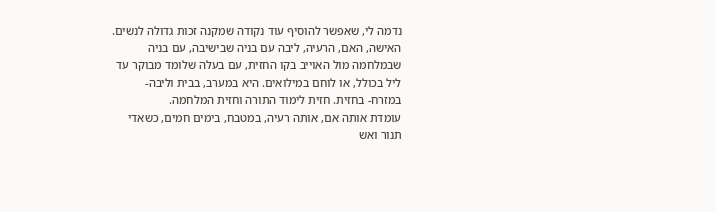נדמה לי, שאפשר להוסיף עוד נקודה שמקנה זכות גדולה לנשים.
האישה, האם, הרעיה, ליבה עם בניה שבישיבה, עם בניה שבמלחמה מול האוייב בקו החזית, עם בעלה שלומד מבוקר עד ליל בכולל, או לוחם במילואים. היא במערב, בבית וליבה- במזרח- בחזית. חזית לימוד התורה וחזית המלחמה.
עומדת אותה אם, אותה רעיה, במטבח, בימים חמים, כשאדי תנור ואש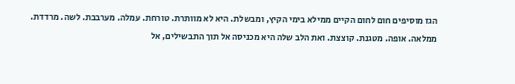הגז מוסיפים חום לחום הקיים ממילא בימי הקיץ, ומבשלת. היא לא מוותרת. טורחת. עמלה. מערבבת. לשה. מרדדת. ממלאה. אופה. מטגנת. קוצצת. ואת הלב שלה היא מכניסה אל תוך התבשילים, אל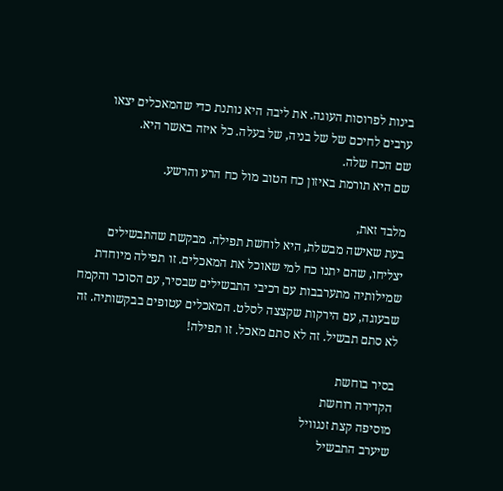בינות לפרוסות העוגה. את ליבה היא נותנת כדי שהמאכלים יצאו ערבים לחיכם של של בניה, של בעלה. כל איזה באשר היא.
שם הכח שלה.
שם היא תורמת באיזון כח הטוב מול כח הרע והרשע.

מלבד זאת,
בעת שאישה מבשלת, היא לוחשת תפילה. מבקשת שהתבשילים יצליחו, שהם יתנו כח למי שאוכל את המאכלים. זו תפילה מיוחדת שמילותיה מתערבבות עם רכיבי התבשילים שבסיר, עם הסוכר והקמח שבעוגה, עם הירקות שקצצה לסלט. המאכלים עטופים בבקשותיה. זה לא סתם תבשיל. זה לא סתם מאכל. זו תפילה!

בסיר בוחשת
הקדירה רוחשת
מוסיפה קצת זנגוויל
שיערב התבשיל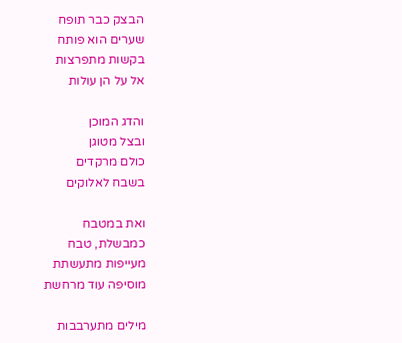הבצק כבר תופח
שערים הוא פותח
בקשות מתפרצות
אל על הן עולות

והדג המוכן
ובצל מטוגן
כולם מרקדים
בשבח לאלוקים

ואת במטבח
כמבשלת, טבח
מעייפות מתעשתת
מוסיפה עוד מרחשת

מילים מתערבבות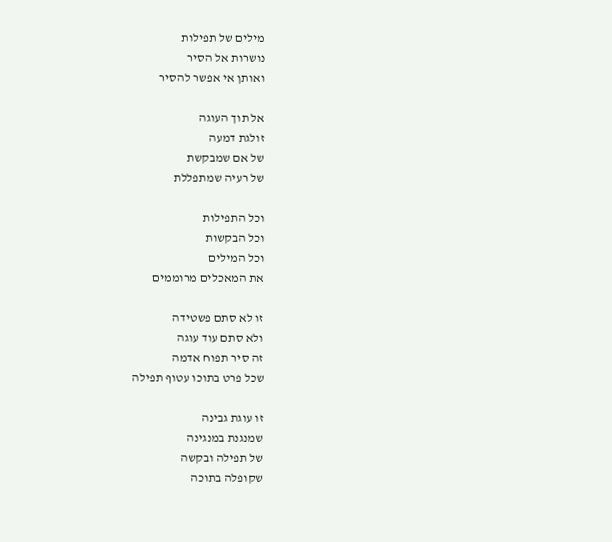מילים של תפילות
נושרות אל הסיר
ואותן אי אפשר להסיר

אל תוך העוגה
זולגת דמעה
של אם שמבקשת
של רעיה שמתפללת

וכל התפילות
וכל הבקשות
וכל המילים
את המאכלים מרוממים

זו לא סתם פשטידה
ולא סתם עוד עוגה
זה סיר תפוח אדמה
שכל פרט בתוכו עטוף תפילה

זו עוגת גבינה
שמנגנת במנגינה
של תפילה ובקשה
שקופלה בתוכה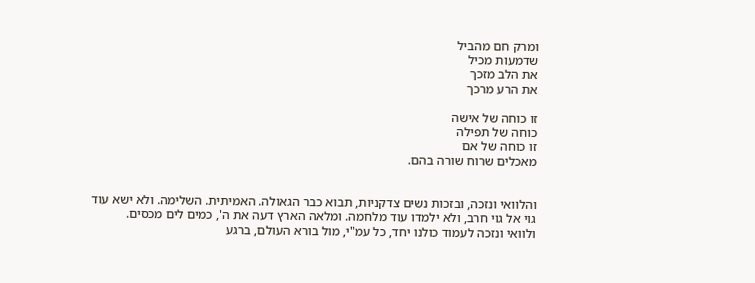ומרק חם מהביל
שדמעות מכיל
את הלב מזכך
את הרע מרכך

זו כוחה של אישה
כוחה של תפילה
זו כוחה של אם
מאכלים שרוח שורה בהם.


והלוואי ונזכה, ובזכות נשים צדקניות, תבוא כבר הגאולה. האמיתית. השלימה. ולא ישא עוד גוי אל גוי חרב, ולא ילמדו עוד מלחמה. ומלאה הארץ דעה את ה', כמים לים מכסים.
ולוואי ונזכה לעמוד כולנו יחד, כל עמ"י, מול בורא העולם, ברגע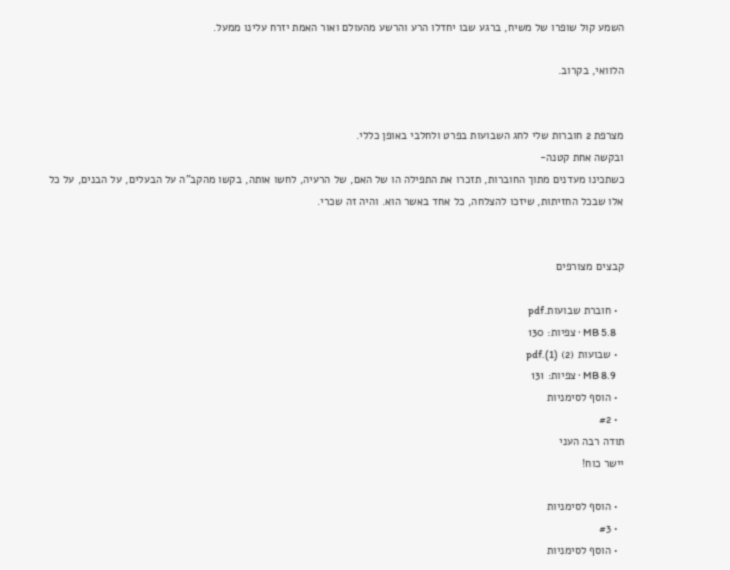השמע קול שופרו של משיח, ברגע שבו יחדלו הרע והרשע מהעולם ואור האמת יזרח עלינו ממעל.

הלוואי, בקרוב.


מצרפת 2 חוברות שלי לחג השבועות בפרט ולחלבי באופן כללי.
ובקשה אחת קטנה-
כשתכינו מעדנים מתוך החוברות, תזכרו את התפילה הו של האם, של הרעיה, לחשו אותה, בקשו מהקב"ה על הבעלים, על הבנים, על כל אלו שבכל החזיתות, שיזכו להצלחה, כל אחד באשר הוא. והיה זה שכרי.


קבצים מצורפים

  • חוברת שבועות.pdf
    5.8 MB · צפיות: 130
  • שבועות (2) (1).pdf
    8.9 MB · צפיות: 131
  • הוסף לסימניות
  • #2
תודה רבה העני
יישר כוח!

  • הוסף לסימניות
  • #3
  • הוסף לסימניות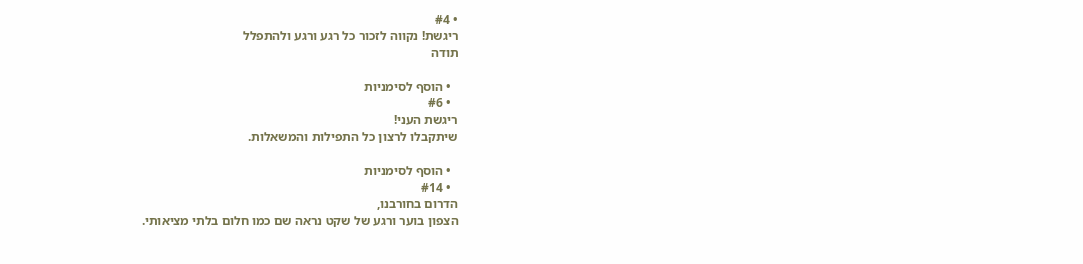• #4
ריגשת! נקווה לזכור כל רגע ורגע ולהתפלל
תודה

  • הוסף לסימניות
  • #6
ריגשת העני!
שיתקבלו לרצון כל התפילות והמשאלות.

  • הוסף לסימניות
  • #14
הדרום בחורבנו,
הצפון בוער ורגע של שקט נראה שם כמו חלום בלתי מציאותי.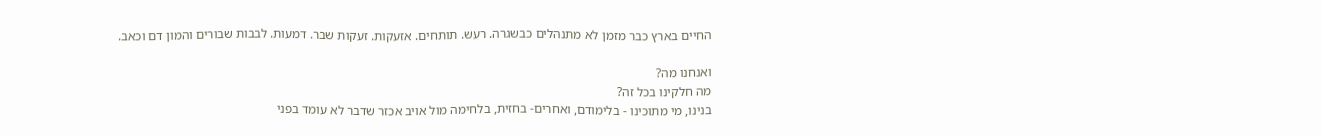החיים בארץ כבר מזמן לא מתנהלים כבשגרה. רעש. תותחים. אזעקות. זעקות שבר. דמעות. לבבות שבורים והמון דם וכאב.

ואנחנו מה?
מה חלקינו בכל זה?
בנינו, מי מתוכינו - בלימודם, ואחרים- בחזית, בלחימה מול אויב אכזר שדבר לא עומד בפני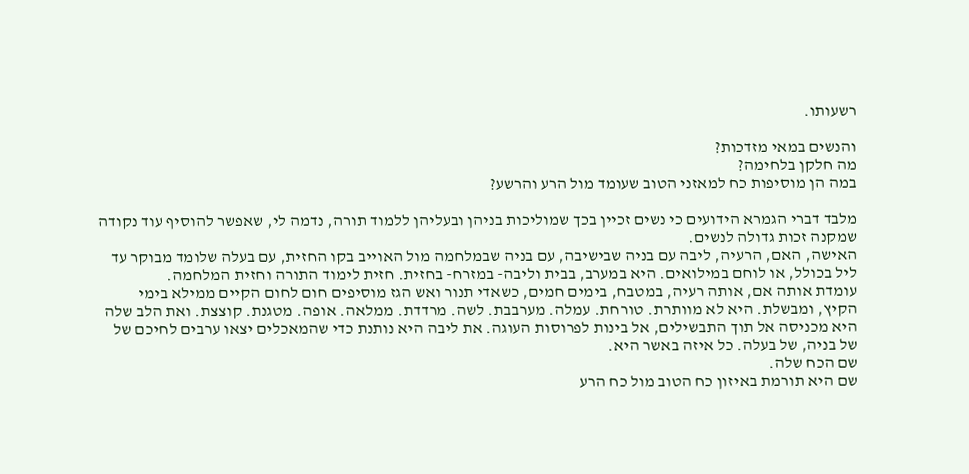רשעותו.

והנשים במאי מזדכות?
מה חלקן בלחימה?
במה הן מוסיפות כח למאזני הטוב שעומד מול הרע והרשע?

מלבד דברי הגמרא הידועים כי נשים זכיין בכך שמוליכות בניהן ובעליהן ללמוד תורה, נדמה לי, שאפשר להוסיף עוד נקודה שמקנה זכות גדולה לנשים.
האישה, האם, הרעיה, ליבה עם בניה שבישיבה, עם בניה שבמלחמה מול האוייב בקו החזית, עם בעלה שלומד מבוקר עד ליל בכולל, או לוחם במילואים. היא במערב, בבית וליבה- במזרח- בחזית. חזית לימוד התורה וחזית המלחמה.
עומדת אותה אם, אותה רעיה, במטבח, בימים חמים, כשאדי תנור ואש הגז מוסיפים חום לחום הקיים ממילא בימי הקיץ, ומבשלת. היא לא מוותרת. טורחת. עמלה. מערבבת. לשה. מרדדת. ממלאה. אופה. מטגנת. קוצצת. ואת הלב שלה היא מכניסה אל תוך התבשילים, אל בינות לפרוסות העוגה. את ליבה היא נותנת כדי שהמאכלים יצאו ערבים לחיכם של של בניה, של בעלה. כל איזה באשר היא.
שם הכח שלה.
שם היא תורמת באיזון כח הטוב מול כח הרע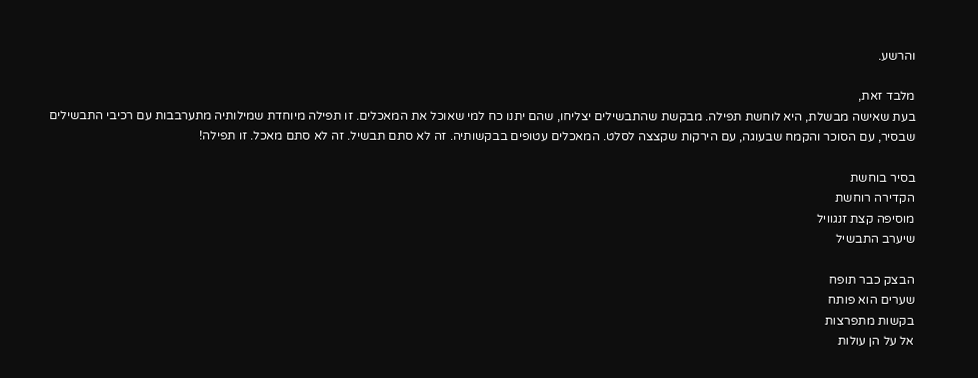והרשע.

מלבד זאת,
בעת שאישה מבשלת, היא לוחשת תפילה. מבקשת שהתבשילים יצליחו, שהם יתנו כח למי שאוכל את המאכלים. זו תפילה מיוחדת שמילותיה מתערבבות עם רכיבי התבשילים שבסיר, עם הסוכר והקמח שבעוגה, עם הירקות שקצצה לסלט. המאכלים עטופים בבקשותיה. זה לא סתם תבשיל. זה לא סתם מאכל. זו תפילה!

בסיר בוחשת
הקדירה רוחשת
מוסיפה קצת זנגוויל
שיערב התבשיל

הבצק כבר תופח
שערים הוא פותח
בקשות מתפרצות
אל על הן עולות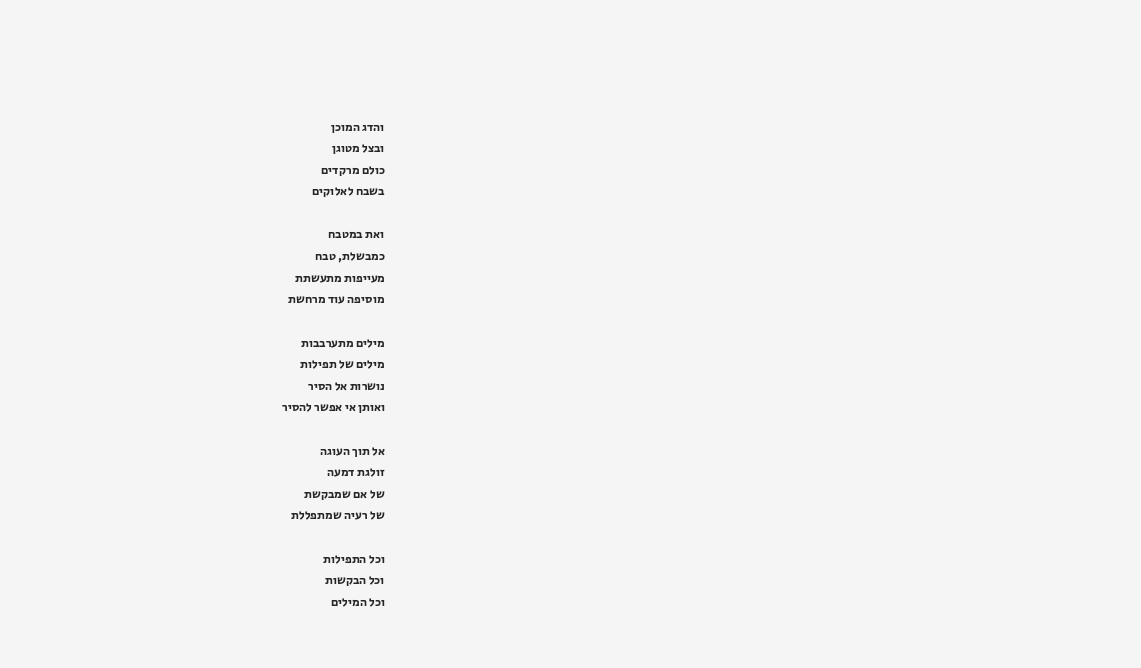והדג המוכן
ובצל מטוגן
כולם מרקדים
בשבח לאלוקים

ואת במטבח
כמבשלת, טבח
מעייפות מתעשתת
מוסיפה עוד מרחשת

מילים מתערבבות
מילים של תפילות
נושרות אל הסיר
ואותן אי אפשר להסיר

אל תוך העוגה
זולגת דמעה
של אם שמבקשת
של רעיה שמתפללת

וכל התפילות
וכל הבקשות
וכל המילים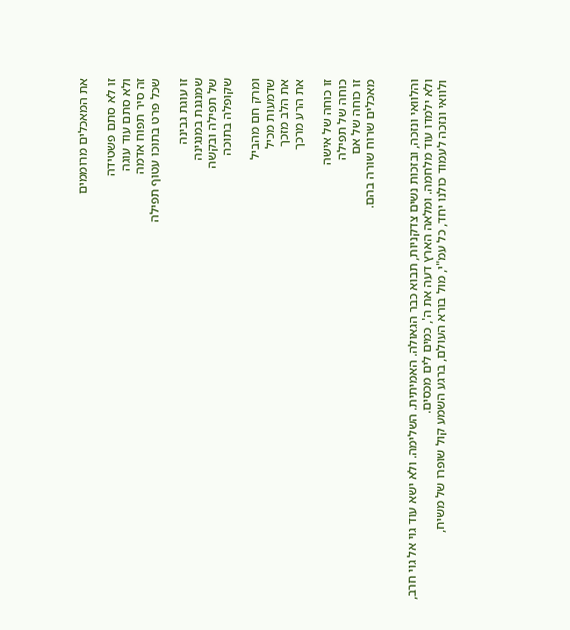את המאכלים מרוממים

זו לא סתם פשטידה
ולא סתם עוד עוגה
זה סיר תפוח אדמה
שכל פרט בתוכו עטוף תפילה

זו עוגת גבינה
שמנגנת במנגינה
של תפילה ובקשה
שקופלה בתוכה

ומרק חם מהביל
שדמעות מכיל
את הלב מזכך
את הרע מרכך

זו כוחה של אישה
כוחה של תפילה
זו כוחה של אם
מאכלים שרוח שורה בהם.


והלוואי ונזכה, ובזכות נשים צדקניות, תבוא כבר הגאולה. האמיתית. השלימה. ולא ישא עוד גוי אל גוי חרב, ולא ילמדו עוד מלחמה. ומלאה הארץ דעה את ה', כמים לים מכסים.
ולוואי ונזכה לעמוד כולנו יחד, כל עמ"י, מול בורא העולם, ברגע השמע קול שופרו של משיח,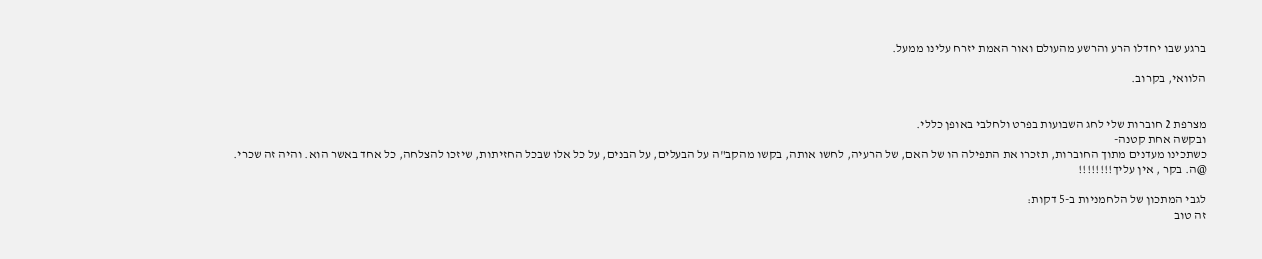ברגע שבו יחדלו הרע והרשע מהעולם ואור האמת יזרח עלינו ממעל.

הלוואי, בקרוב.


מצרפת 2 חוברות שלי לחג השבועות בפרט ולחלבי באופן כללי.
ובקשה אחת קטנה-
כשתכינו מעדנים מתוך החוברות, תזכרו את התפילה הו של האם, של הרעיה, לחשו אותה, בקשו מהקב"ה על הבעלים, על הבנים, על כל אלו שבכל החזיתות, שיזכו להצלחה, כל אחד באשר הוא. והיה זה שכרי.
@ה. בקר , אין עליך!!!!!!!!

לגבי המתכון של הלחמניות ב-5 דקות:
זה טוב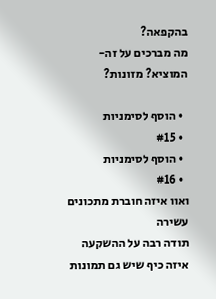בהקפאה?
מה מברכים על זה-המוציא? מזונות?

  • הוסף לסימניות
  • #15
  • הוסף לסימניות
  • #16
ואוו איזה חוברת מתכונים עשירה
תודה רבה על ההשקעה
איזה כיף שיש גם תמונות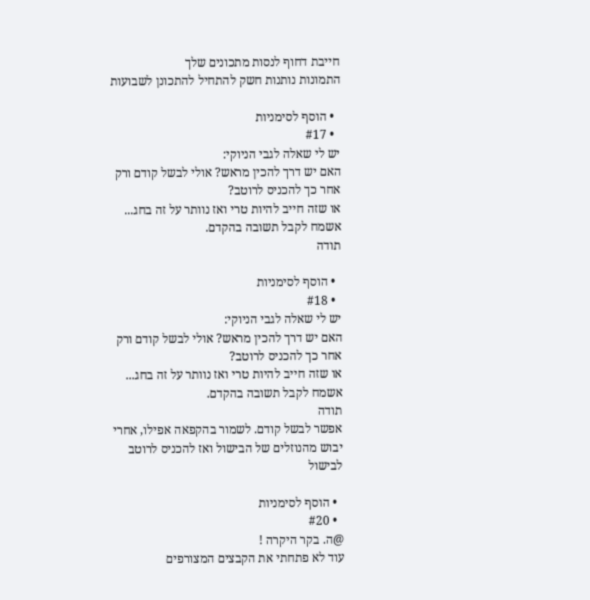חייבת דחוף לנסות מתכונים שלך
התמונות נותנות חשק להתחיל להתכונן לשבועות

  • הוסף לסימניות
  • #17
יש לי שאלה לגבי הניוקי:
האם יש דרך להכין מראש? אולי לבשל קודם ורק אחר כך להכניס לרוטב?
או שזה חייב להיות טרי ואז נוותר על זה בחג...
אשמח לקבל תשובה בהקדם.
תודה

  • הוסף לסימניות
  • #18
יש לי שאלה לגבי הניוקי:
האם יש דרך להכין מראש? אולי לבשל קודם ורק אחר כך להכניס לרוטב?
או שזה חייב להיות טרי ואז נוותר על זה בחג...
אשמח לקבל תשובה בהקדם.
תודה
אפשר לבשל קודם. לשמור בהקפאה אפילו, אחרי יבוש מהנוזלים של הבישול ואז להכניס לרוטב לבישול

  • הוסף לסימניות
  • #20
@ה. בקר היקרה !
עוד לא פתחתי את הקבצים המצורפים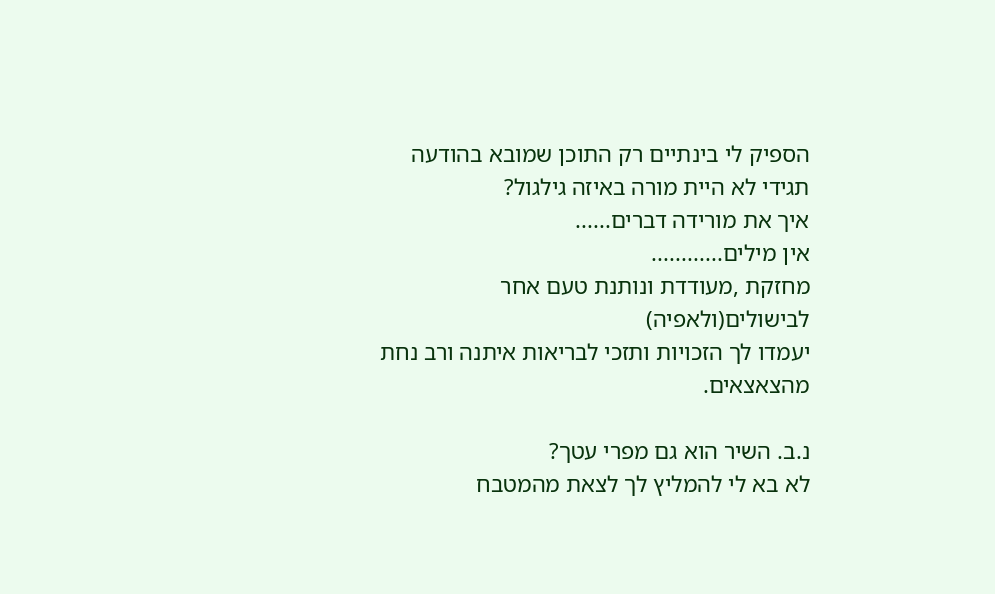הספיק לי בינתיים רק התוכן שמובא בהודעה
תגידי לא היית מורה באיזה גילגול?
איך את מורידה דברים......
אין מילים............
מחזקת ,מעודדת ונותנת טעם אחר לבישולים(ולאפיה)
יעמדו לך הזכויות ותזכי לבריאות איתנה ורב נחת מהצאצאים.

נ.ב. השיר הוא גם מפרי עטך?
לא בא לי להמליץ לך לצאת מהמטבח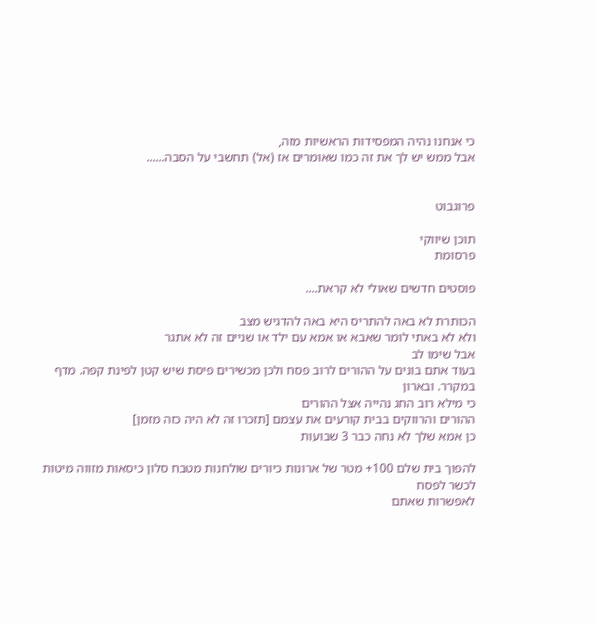כי אנחנו נהיה המפסידות הראשיות מזה,
אבל ממש יש לך את זה כמו שאומרים אז (אל) תחשבי על הסבה......


פרוגבוט

תוכן שיווקי
פרסומת

פוסטים חדשים שאולי לא קראת....

הכותרת לא באה להתריס היא באה להדגיש מצב
ולא לא באתי לומר שאבא או אמא עם ילד או שניים זה לא אתגר
אבל שימו לב
בעוד אתם בונים על ההורים לרוב פסח ולכן מכשירים פיסת שיש קטן לפינת קפה. מדף במקרר. ובארון
כי מילא רוב החג נהייה אצל ההורים
ההורים והרווקים בבית קורעים את עצמם [תזכרו זה לא היה כזה מזמן]
כן אמא שלך לא נחה כבר 3 שבועות

להפוך בית שלם 100+ מטר של ארונות כיורים שולחנות מטבח סלון כיסאות מזווה מיטות
לכשר לפסח
לאפשרות שאתם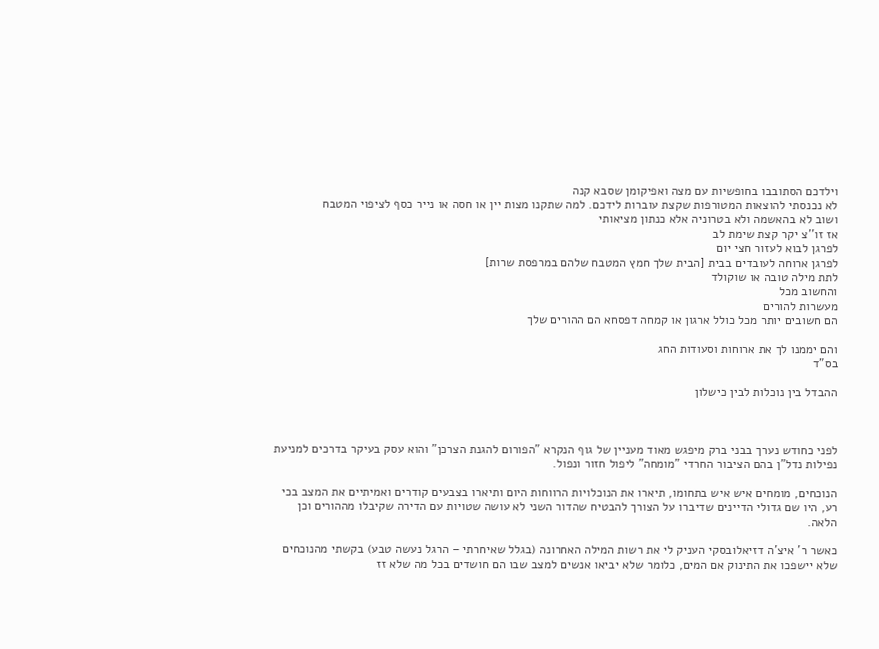וילדכם הסתובבו בחופשיות עם מצה ואפיקומן שסבא קנה
לא נכנסתי להוצאות המטורפות שקצת עוברות לידכם. למה שתקנו מצות יין או חסה או נייר כסף לציפוי המטבח
ושוב לא בהאשמה ולא בטרוניה אלא כנתון מציאותי
אז זו''צ יקר קצת שימת לב
לפרגן לבוא לעזור חצי יום
לפרגן ארוחה לעובדים בבית [הבית שלך חמץ המטבח שלהם במרפסת שרות]
לתת מילה טובה או שוקולד
והחשוב מכל
מעשרות להורים
הם חשובים יותר מכל כולל ארגון או קמחה דפסחא הם ההורים שלך

והם יממנו לך את ארוחות וסעודות החג
בס"ד

ההבדל בין נוכלות לבין כישלון



לפני כחודש נערך בבני ברק מיפגש מאוד מעניין של גוף הנקרא "הפורום להגנת הצרכן" והוא עסק בעיקר בדרכים למניעת נפילות נדל"ן בהם הציבור החרדי "מומחה" ליפול חזור ונפול.

הנוכחים, מומחים איש איש בתחומו, תיארו את הנוכלויות הרווחות היום ותיארו בצבעים קודרים ואמיתיים את המצב בכי רע, היו שם גדולי הדיינים שדיברו על הצורך להבטיח שהדור השני לא עושה שטויות עם הדירה שקיבלו מההורים וכן הלאה.

כאשר ר' איצ'ה דזיאלובסקי העניק לי את רשות המילה האחרונה (בגלל שאיחרתי – הרגל נעשה טבע) בקשתי מהנוכחים שלא יישפכו את התינוק אם המים, כלומר שלא יביאו אנשים למצב שבו הם חושדים בכל מה שלא זז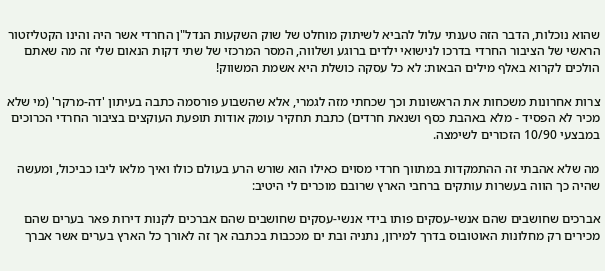שהוא נוכלות, הדבר הזה טענתי עלול להביא לשיתוק מוחלט של שוק השקעות הנדל"ן החרדי אשר היה והינו הקטליזטור הראשי של הציבור החרדי בדרכו לנישואי ילדים ברוגע ושלווה, המסר המרכזי של שתי דקות הנאום שלי זה מה שאתם הולכים לקרוא באלף מילים הבאות: לא כל עסקה כושלת היא אשמת המשווק!

צרות אחרונות משכחות את הראשונות וכך שכחתי מזה לגמרי, אלא שהשבוע פורסמה כתבה בעיתון 'דה-מרקר' (מי שלא מכיר לא הפסיד - מלא באהבת כסף ושנאת חרדים) כתבת תחקיר עומק אודות תופעת העוקצים בציבור החרדי הכרוכים במבצעי 10/90 הזכורים לשימצה.

מה שלא אהבתי זה ההתמקדות במתווך חרדי מסוים כאילו הוא שורש הרע בעולם כולו ואיך מלאו ליבו כביכול, ומעשה שהיה כך הווה בעשרות עותקים ברחבי הארץ שרובם מוכרים לי היטיב:

אברכים שחושבים שהם אנשי-עסקים פותו בידי אנשי-עסקים שחושבים שהם אברכים לקנות דירות פאר בערים שהם מכירים רק מחלונות האוטובוס בדרך למירון, נתניה ובת ים מככבות בכתבה אך זה לאורך כל הארץ בערים אשר אברך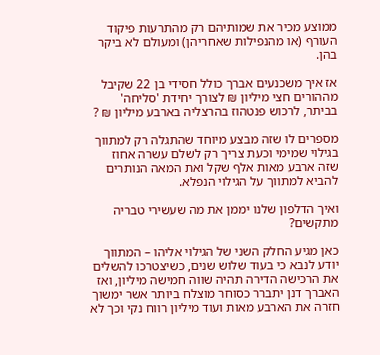ממוצע מכיר את שמותיהם רק מהתרעות פיקוד העורף (או מהנפילות שאחריהן) ומעולם לא ביקר בהן.

אז איך משכנעים אברך כולל חסידי בן 22 שקיבל מההורים חצי מיליון ₪ לצורך יחידת 'סליחה' בביתר, לרכוש פנטהוז בהרצליה בארבע מיליון ₪ ?

מספרים לו שזה מבצע מיוחד שהתגלה רק למתווך בגילוי שמימי וכעת צריך רק לשלם עשרה אחוז שזה ארבע מאות אלף שקל ואת המאה הנותרים להביא למתווך על הגילוי הנפלא.

ואיך הדלפון שלנו יממן את מה שעשירי טבריה מתקשים?

כאן מגיע החלק השני של הגילוי אליהו – המתווך יודע לנבא כי בעוד שלוש שנים, כשיצטרכו להשלים את הרכישה הדירה תהיה שווה חמישה מיליון, ואז האברך דנן יתברר כסוחר מוצלח ביותר אשר ימשוך חזרה את הארבע מאות ועוד מיליון רווח נקי וכך לא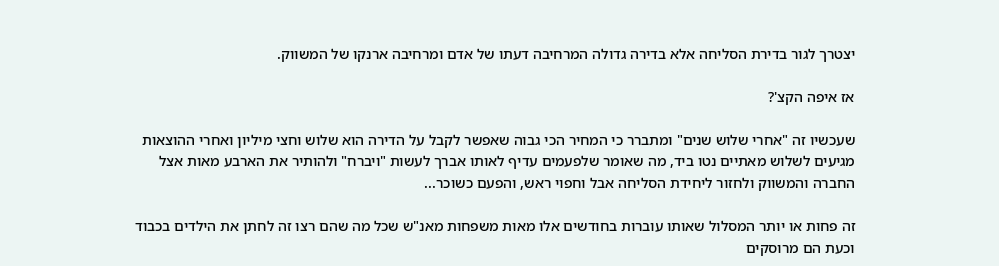יצטרך לגור בדירת הסליחה אלא בדירה גדולה המרחיבה דעתו של אדם ומרחיבה ארנקו של המשווק.

אז איפה הקצ'?

שעכשיו זה "אחרי שלוש שנים" ומתברר כי המחיר הכי גבוה שאפשר לקבל על הדירה הוא שלוש וחצי מיליון ואחרי ההוצאות מגיעים לשלוש מאתיים נטו ביד, מה שאומר שלפעמים עדיף לאותו אברך לעשות "ויברח" ולהותיר את הארבע מאות אצל החברה והמשווק ולחזור ליחידת הסליחה אבל וחפוי ראש, והפעם כשוכר...

זה פחות או יותר המסלול שאותו עוברות בחודשים אלו מאות משפחות מאנ"ש שכל מה שהם רצו זה לחתן את הילדים בכבוד וכעת הם מרוסקים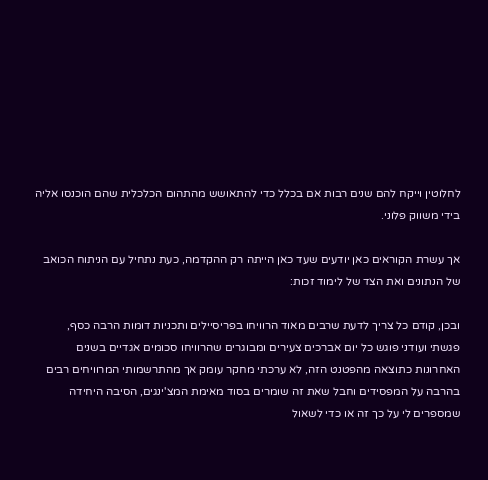לחלוטין וייקח להם שנים רבות אם בכלל כדי להתאושש מהתהום הכלכלית שהם הוכנסו אליה בידי משווק פלוני.

אך עשרת הקוראים כאן יודעים שעד כאן הייתה רק ההקדמה, כעת נתחיל עם הניתוח הכואב של הנתונים ואת הצד של לימוד זכות:

ובכן, קודם כל צריך לדעת שרבים מאוד הרוויחו בפריסיילים ותכניות דומות הרבה כסף, פגשתי ועודני פוגש כל יום אברכים צעירים ומבוגרים שהרוויחו סכומים אגדיים בשנים האחרונות כתוצאה מהפטנט הזה, לא ערכתי מחקר עומק אך מהתרשמותי המרוויחים רבים בהרבה על המפסידים וחבל שאת זה שומרים בסוד מאימת המצ'ינגים, הסיבה היחידה שמספרים לי על כך זה או כדי לשאול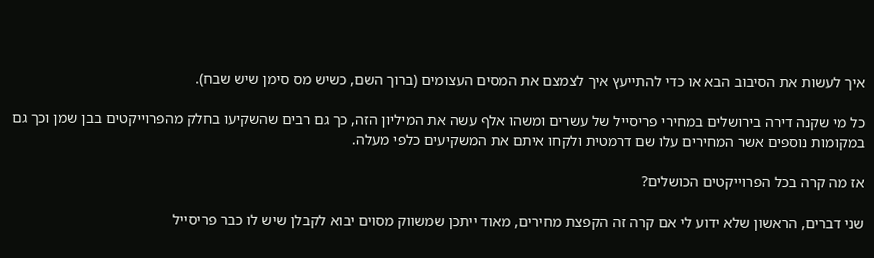איך לעשות את הסיבוב הבא או כדי להתייעץ איך לצמצם את המסים העצומים (ברוך השם, כשיש מס סימן שיש שבח).

כל מי שקנה דירה בירושלים במחירי פריסייל של עשרים ומשהו אלף עשה את המיליון הזה, כך גם רבים שהשקיעו בחלק מהפרוייקטים בבן שמן וכך גם במקומות נוספים אשר המחירים עלו שם דרמטית ולקחו איתם את המשקיעים כלפי מעלה.

אז מה קרה בכל הפרוייקטים הכושלים?

שני דברים, הראשון שלא ידוע לי אם קרה זה הקפצת מחירים, מאוד ייתכן שמשווק מסוים יבוא לקבלן שיש לו כבר פריסייל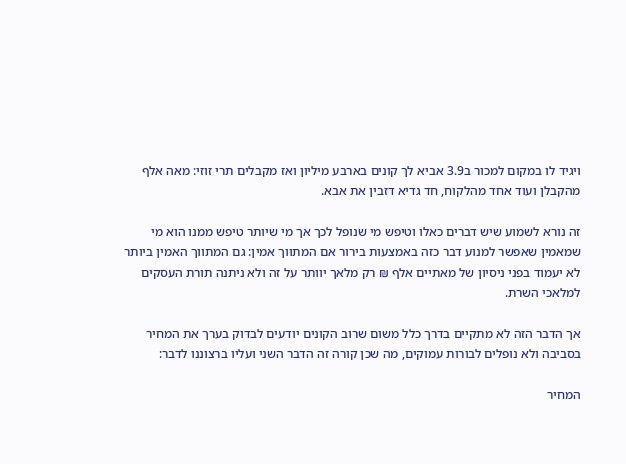ויגיד לו במקום למכור ב3.9 אביא לך קונים בארבע מיליון ואז מקבלים תרי זוזי: מאה אלף מהקבלן ועוד אחד מהלקוח, חד גדיא דזבין את אבא.

זה נורא לשמוע שיש דברים כאלו וטיפש מי שנופל לכך אך מי שיותר טיפש ממנו הוא מי שמאמין שאפשר למנוע דבר כזה באמצעות בירור אם המתווך אמין: גם המתווך האמין ביותר לא יעמוד בפני ניסיון של מאתיים אלף ₪ רק מלאך יוותר על זה ולא ניתנה תורת העסקים למלאכי השרת.

אך הדבר הזה לא מתקיים בדרך כלל משום שרוב הקונים יודעים לבדוק בערך את המחיר בסביבה ולא נופלים לבורות עמוקים, מה שכן קורה זה הדבר השני ועליו ברצוננו לדבר:

המחיר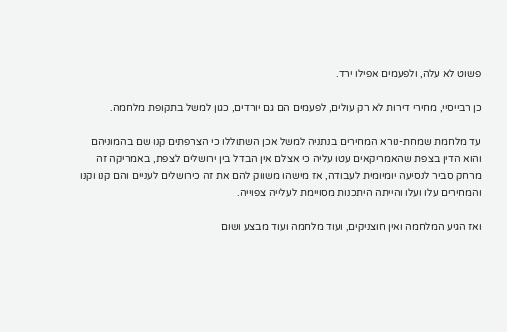פשוט לא עלה, ולפעמים אפילו ירד.

כן רבייסיי, מחירי דירות לא רק עולים, לפעמים הם גם יורדים, כגון למשל בתקופת מלחמה.

עד מלחמת שמחת-נורא המחירים בנתניה למשל אכן השתוללו כי הצרפתים קנו שם בהמוניהם והוא הדין בצפת שהאמריקאים עטו עליה כי אצלם אין הבדל בין ירושלים לצפת, באמריקה זה מרחק סביר לנסיעה יומיומית לעבודה, אז מישהו משווק להם את זה כירושלים לעניים והם קנו וקנו והמחירים עלו ועלו והייתה היתכנות מסויימת לעלייה צפוייה.

ואז הגיע המלחמה ואין חוצניקים, ועוד מלחמה ועוד מבצע ושום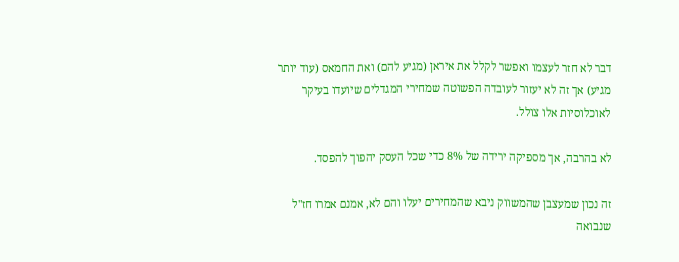דבר לא חזר לעצמו ואפשר לקלל את איראן (מגיע להם) ואת החמאס (עוד יותר מגיע) אך זה לא יעזור לעובדה הפשוטה שמחירי המגדלים שיועדו בעיקר לאוכלוסיות אלו צולל.

לא בהרבה, אך מספיקה ירידה של 8% כדי שכל העסק יהפוך להפסד.

זה נכון שמעצבן שהמשווק ניבא שהמחירים יעלו והם לא, אמנם אמרו חז"ל שנבואה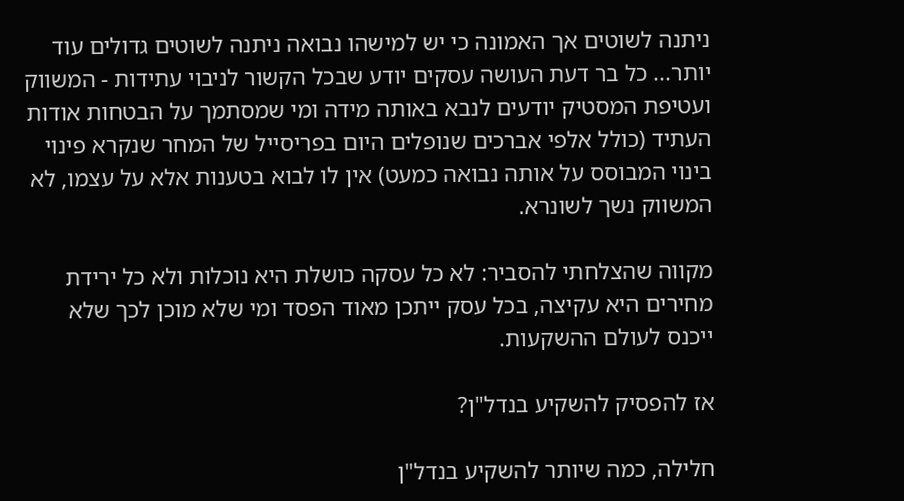ניתנה לשוטים אך האמונה כי יש למישהו נבואה ניתנה לשוטים גדולים עוד יותר... כל בר דעת העושה עסקים יודע שבכל הקשור לניבוי עתידות - המשווק ועטיפת המסטיק יודעים לנבא באותה מידה ומי שמסתמך על הבטחות אודות העתיד (כולל אלפי אברכים שנופלים היום בפריסייל של המחר שנקרא פינוי בינוי המבוסס על אותה נבואה כמעט) אין לו לבוא בטענות אלא על עצמו, לא המשווק נשך לשונרא.

מקווה שהצלחתי להסביר: לא כל עסקה כושלת היא נוכלות ולא כל ירידת מחירים היא עקיצה, בכל עסק ייתכן מאוד הפסד ומי שלא מוכן לכך שלא ייכנס לעולם ההשקעות.

אז להפסיק להשקיע בנדל"ן?

חלילה, כמה שיותר להשקיע בנדל"ן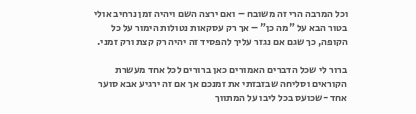וכל המרבה הרי זה משובח – ואם ירצה השם ויהיה זמן נרחיב אולי בטור הבא על "מה כן" – אך רק עסקאות נטולות הימור על כל הקופה, כך שגם אם נגזר עליך להפסיד זה יהיה רק קצת ורק זמני.

ברור לי שכל הדברים האמורים כאן ברורים לכל אחד מעשרת הקוראים וסליחה שבזבזתי את זמנכם אך אם זה ירגיע אבא סוער אחד -שכועס בכל ליבו על המתווך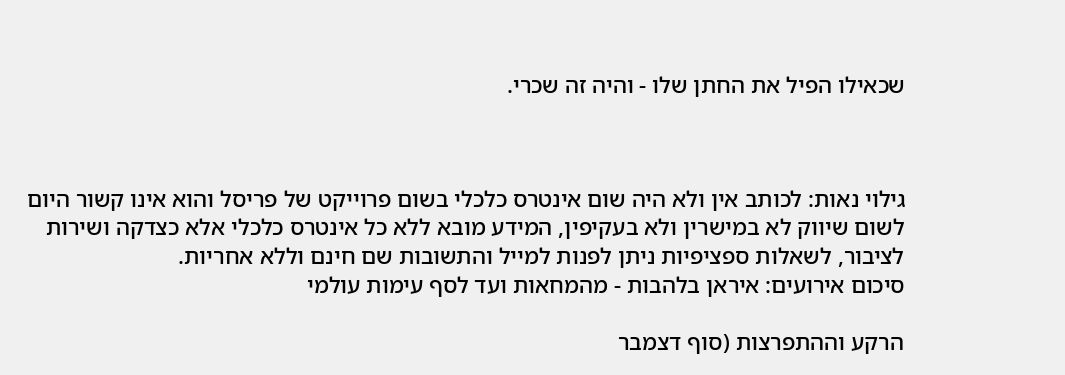שכאילו הפיל את החתן שלו - והיה זה שכרי.



גילוי נאות: לכותב אין ולא היה שום אינטרס כלכלי בשום פרוייקט של פריסל והוא אינו קשור היום לשום שיווק לא במישרין ולא בעקיפין, המידע מובא ללא כל אינטרס כלכלי אלא כצדקה ושירות לציבור, לשאלות ספציפיות ניתן לפנות למייל והתשובות שם חינם וללא אחריות.
סיכום אירועים: איראן בלהבות - מהמחאות ועד לסף עימות עולמי

הרקע וההתפרצות (סוף דצמבר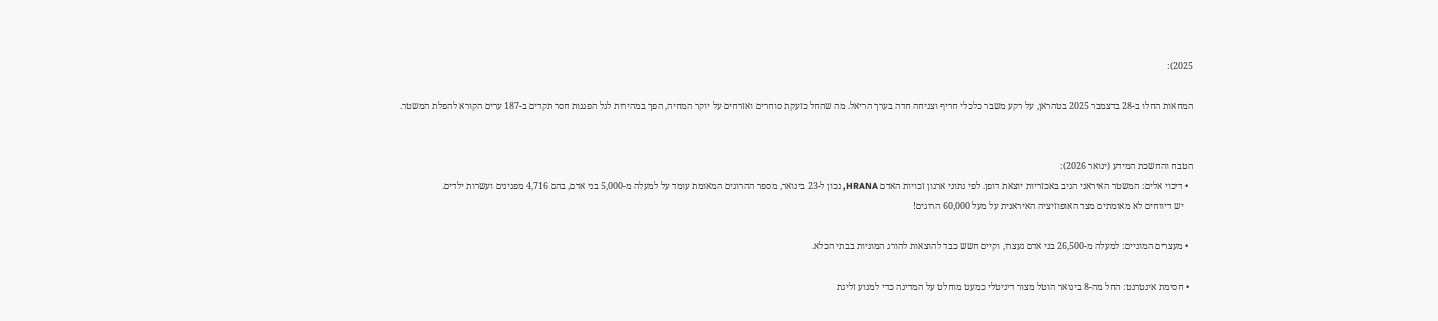2025):

המחאות החלו ב-28 בדצמבר 2025 בטהראן, על רקע משבר כלכלי חריף וצניחה חדה בערך הריאל. מה שהחל כזעקת סוחרים ואזרחים על יוקר המחיה, הפך במהירות לגל הפגנות חסר תקדים ב-187 ערים הקורא להפלת המשטר.


הטבח והחשכת המידע (ינואר 2026):
  • דיכוי אלים: המשטר האיראני הגיב באכזריות יוצאת דופן. לפי נתוני ארגון זכויות האדם HRANA, נכון ל-23 בינואר, מספר ההרוגים המאומת עומד על למעלה מ-5,000 בני אדם, בהם 4,716 מפגינים ועשרות ילדים.
    יש דיווחים לא מאומתים מצד האופוזיציה האיראנית על מעל 60,000 הרוגים!

  • מעצרים המוניים: למעלה מ-26,500 בני אדם נעצרו, וקיים חשש כבד להוצאות להורג המוניות בבתי הכלא.

  • חסימת אינטרנט: החל מה-8 בינואר הוטל מצור דיגיטלי כמעט מוחלט על המדינה כדי למנוע זליגת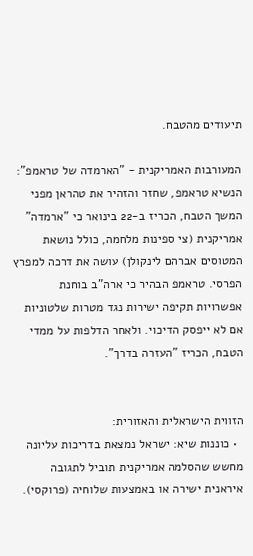תיעודים מהטבח.

המעורבות האמריקנית - "הארמדה של טראמפ":
הנשיא טראמפ, שחזר והזהיר את טהראן מפני המשך הטבח, הכריז ב-22 בינואר כי "ארמדה" אמריקנית (צי ספינות מלחמה, כולל נושאת המטוסים אברהם לינקולן) עושה את דרכה למפרץ הפרסי. טראמפ הבהיר כי ארה"ב בוחנת אפשרויות תקיפה ישירות נגד מטרות שלטוניות אם לא ייפסק הדיכוי. ולאחר הדלפות על ממדי הטבח, הכריז "העזרה בדרך".


הזווית הישראלית והאזורית:
  • כוננות שיא: ישראל נמצאת בדריכות עליונה מחשש שהסלמה אמריקנית תוביל לתגובה איראנית ישירה או באמצעות שלוחיה (פרוקסי).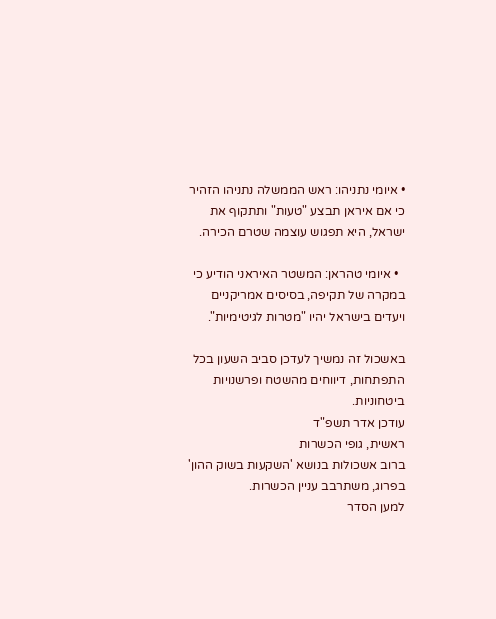• איומי נתניהו: ראש הממשלה נתניהו הזהיר כי אם איראן תבצע "טעות" ותתקוף את ישראל, היא תפגוש עוצמה שטרם הכירה.

  • איומי טהראן: המשטר האיראני הודיע כי במקרה של תקיפה, בסיסים אמריקניים ויעדים בישראל יהיו "מטרות לגיטימיות".

באשכול זה נמשיך לעדכן סביב השעון בכל התפתחות, דיווחים מהשטח ופרשנויות ביטחוניות.
עודכן אדר תשפ"ד
ראשית, גופי הכשרות
ברוב אשכולות בנושא 'השקעות בשוק ההון' בפרוג, משתרבב עניין הכשרות.
למען הסדר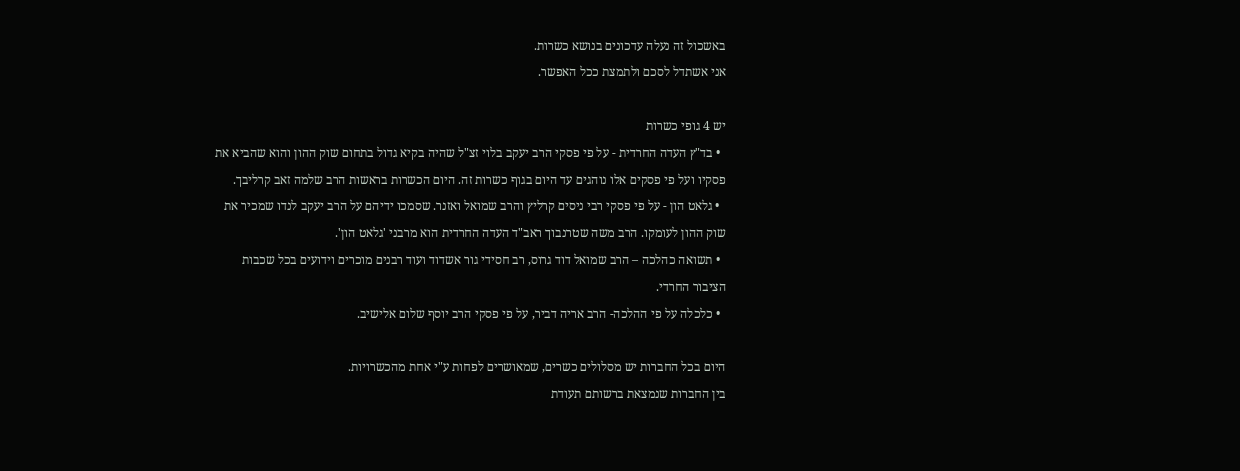באשכול זה נעלה עדכונים בנושא כשרות.
אני אשתדל לסכם ולתמצת ככל האפשר.

יש 4 גופי כשרות
  • בד"ץ העדה החרדית - על פי פסקי הרב יעקב בלוי זצ"ל שהיה בקיא גדול בתחום שוק ההון והוא שהביא את פסקיו ועל פי פסקים אלו נוהגים עד היום בגוף כשרות זה. היום הכשרות בראשות הרב שלמה זאב קרליבך.
  • גלאט הון - על פי פסקי רבי ניסים קרליץ והרב שמואל ואזנר. שסמכו ידיהם על הרב יעקב לנדו שמכיר את שוק ההון לעומקו. הרב משה שטרנבוך ראב"ד העדה החרדית הוא מרבני 'גלאט הון'.
  • תשואה כהלכה – הרב שמואל דוד גרוס, רב חסידי גור אשדוד ועוד רבנים מוכרים וידועים בכל שכבות הציבור החרדי.
  • כלכלה על פי ההלכה- הרב אריה דביר, על פי פסקי הרב יוסף שלום אלישיב.

היום בכל החברות יש מסלולים כשרים, שמאושרים לפחות ע"י אחת מהכשרויות.
בין החברות שנמצאת ברשותם תעודת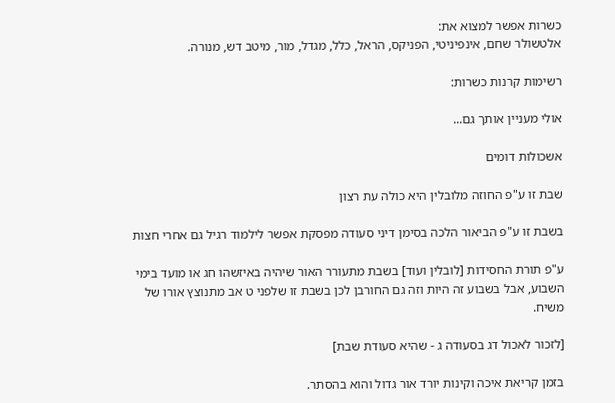כשרות אפשר למצוא את:
אלטשולר שחם, אינפיניטי, הפניקס, הראל, כלל, מגדל, מור, מיטב דש, מנורה.

רשימות קרנות כשרות:

אולי מעניין אותך גם...

אשכולות דומים

שבת זו ע"פ החוזה מלובלין היא כולה עת רצון

בשבת זו ע"פ הביאור הלכה בסימן דיני סעודה מפסקת אפשר לילמוד רגיל גם אחרי חצות

ע"פ תורת החסידות [לובלין ועוד] בשבת מתעורר האור שיהיה באיזשהו חג או מועד בימי השבוע, אבל בשבוע זה היות וזה גם החורבן לכן בשבת זו שלפני ט אב מתנוצץ אורו של משיח.

[לזכור לאכול דג בסעודה ג - שהיא סעודת שבת]

בזמן קריאת איכה וקינות יורד אור גדול והוא בהסתר.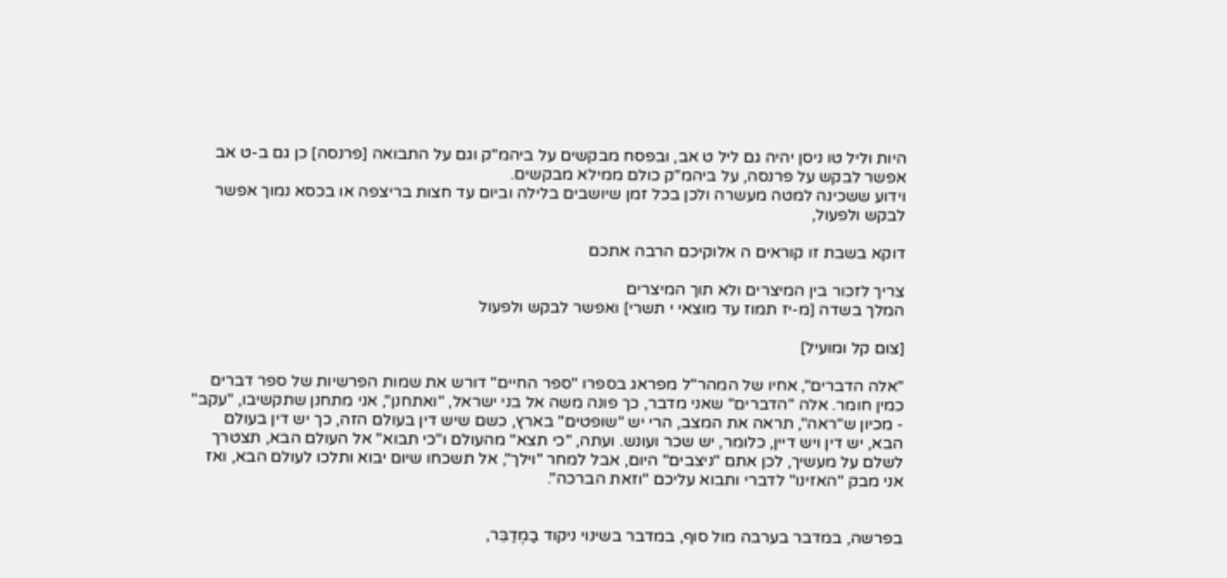היות וליל טו ניסן יהיה גם ליל ט אב, ובפסח מבקשים על ביהמ"ק וגם על התבואה [פרנסה] כן גם ב-ט אב אפשר לבקש על פרנסה, על ביהמ"ק כולם ממילא מבקשים.
וידוע ששכינה למטה מעשרה ולכן בכל זמן שיושבים בלילה וביום עד חצות בריצפה או בכסא נמוך אפשר לבקש ולפעול,

דוקא בשבת זו קוראים ה אלוקיכם הרבה אתכם

צריך לזכור בין המיצרים ולא תוך המיצרים
המלך בשדה [מ-יז תמוז עד מוצאי י תשרי] ואפשר לבקש ולפעול

[צום קל ומועיל]

"אלה הדברים", אחיו של המהר"ל מפראג בספרו "ספר החיים" דורש את שמות הפרשיות של ספר דברים כמין חומר. אלה "הדברים" שאני מדבר, כך פונה משה אל בני ישראל, "ואתחנן", אני מתחנן שתקשיבו, "עקב" - מכיון ש"ראה", תראה את המצב, הרי יש "שופטים" בארץ, כשם שיש דין בעולם הזה, כך יש דין בעולם הבא, יש דין ויש דיין, כלומר, יש שכר ועונש. ועתה, "כי תצא" מהעולם ו"כי תבוא" אל העולם הבא, תצטרך לשלם על מעשיך, לכן אתם "ניצבים" היום, אבל למחר "וילך", אל תשכחו שיום יבוא ותלכו לעולם הבא, ואז אני מבק "האזינו" לדברי ותבוא עליכם "וזאת הברכה".


בפרשה, במדבר בערבה מול סוף, במדבר בשינוי ניקוד בַמֶדַבֵּר,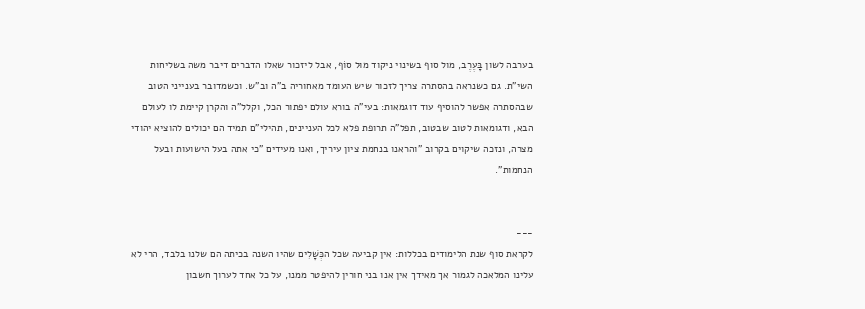בערבה לשון בָּעֶרֶב, מול סוף בשינוי ניקוד מוּל סוֹף, אבל ליזכור שאלו הדברים דיבר משה בשליחות השי"ת. גם כשנראה בהסתרה צריך לזכור שיש העומד מאחוריה ב"ה וב"ש. וכשמדובר בענייני הטוב שבהסתרה אפשר להוסיף עוד דוגמאות: בעי"ה בורא עולם יפתור הכל, וקלל"ה והקרן קיימת לו לעולם הבא, ודגומאות לטוב שבטוב, תפל"ה תרופת פלא לכל העניינים, תהילי"ם תמיד הם יכולים להוציא יהודי מצרה, ונזכה שיקוים בקרוב "והראנו בנחמת ציון עיריך, ואנו מעידים "כי אתה בעל הישועות ובעל הנחמות".


---
לקראת סוף שנת הלימודים בכללות: אין קביעה שכל הכְּשָׁלִים שהיו השנה בכיתה הם שלנו בלבד, הרי לא עלינו המלאכה לגמור אך מאידך אין אנו בני חורין להיפטר ממנו, על כל אחד לערוך חשבון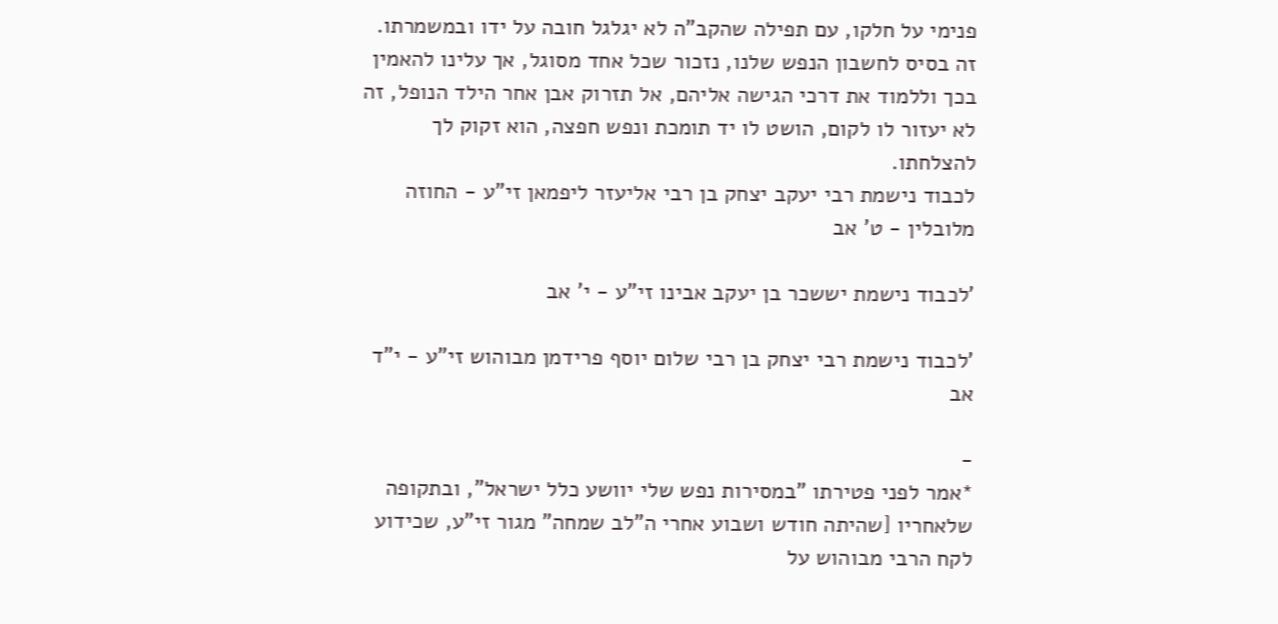פנימי על חלקו, עם תפילה שהקב"ה לא יגלגל חובה על ידו ובמשמרתו. זה בסיס לחשבון הנפש שלנו, נזכור שכל אחד מסוגל, אך עלינו להאמין בכך וללמוד את דרכי הגישה אליהם, אל תזרוק אבן אחר הילד הנופל, זה לא יעזור לו לקום, הושט לו יד תומכת ונפש חפצה, הוא זקוק לך להצלחתו.
לכבוד נישמת רבי יעקב יצחק בן רבי אליעזר ליפמאן זי"ע - החוזה מלובלין - ט' אב

'לכבוד נישמת יששכר בן יעקב אבינו זי"ע - י' אב

'לכבוד נישמת רבי יצחק בן רבי שלום יוסף פרידמן מבוהוש זי"ע - י"ד אב

-
*אמר לפני פטירתו "במסירות נפש שלי יוושע כלל ישראל", ובתקופה שלאחריו [שהיתה חודש ושבוע אחרי ה"לב שמחה" מגור זי"ע, שכידוע לקח הרבי מבוהוש על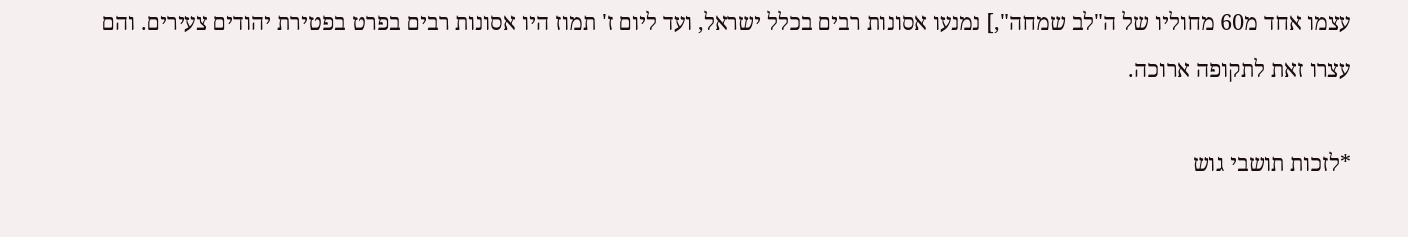עצמו אחד מ60 מחוליו של ה"לב שמחה",] נמנעו אסונות רבים בכלל ישראל, ועד ליום ז' תמוז היו אסונות רבים בפרט בפטירת יהודים צעירים. והם עצרו זאת לתקופה ארוכה.

*לזכות תושבי גוש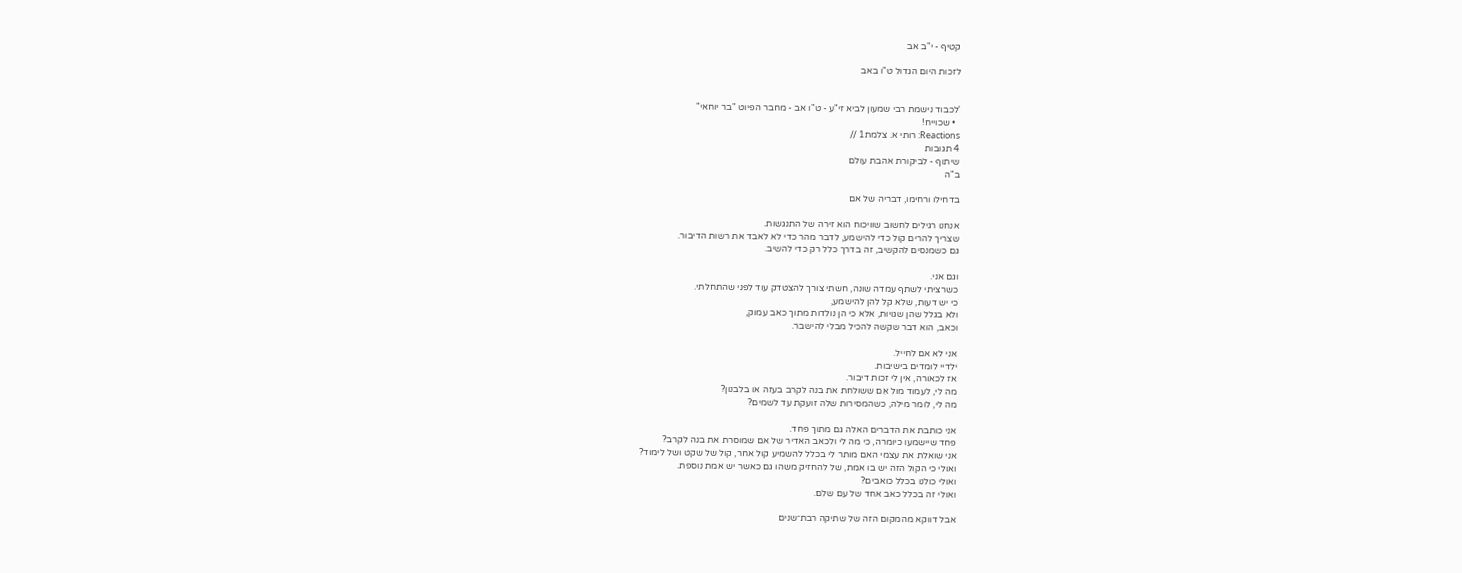קטיף - י"ב אב

לזכות היום הגדול ט"ו באב


'לכבוד נישמת רבי שמעון לביא זי"ע - ט"ו אב - מחבר הפיוט "בר יוחאי"
  • שכוייח!
Reactions: רותי א. צלמת1 //
4 תגובות
שיתוף - לביקורת אהבת עולם
ב"ה

בדחילו ורחימו, דבריה של אם

אנחנו רגילים לחשוב שוויכוח הוא זירה של התנגשות.
שצריך להרים קול כדי להישמע, לדבר מהר כדי לא לאבד את רשות הדיבור.
גם כשמנסים להקשיב, זה בדרך כלל רק כדי להשיב.

וגם אני.
כשרציתי לשתף עמדה שונה, חשתי צורך להצטדק עוד לפני שהתחלתי.
כי יש דעות, שלא קל להן להישמע,
ולא בגלל שהן שגויות, אלא כי הן נולדות מתוך כאב עמוק,
וכאב, הוא דבר שקשה להכיל מבלי להישבר.

אני לא אם לחייל.
ילדיי לומדים בישיבות.
אז לכאורה, אין לי זכות דיבור.
מה לי, לעמוד מול אֵם ששולחת את בנה לקרב בעזה או בלבנון?
מה לי, לומר מילה, כשהמסירות שלה זועקת עד לשמים?

אני כותבת את הדברים האלה גם מתוך פחד.
פחד שיישמעו כיומרה, כי מה לי ולכאב האדיר של אם שמוסרת את בנה לקרב?
אני שואלת את עצמי האם מותר לי בכלל להשמיע קול אחר, קול של שקט ושל לימוד?
ואולי כי הקול הזה יש בו אמת, של להחזיק משהו גם כאשר יש אמת נוספת.
ואולי כולנו בכלל כואבים?
ואולי זה בכלל כאב אחד של עם שלם.

אבל דווקא מהמקום הזה של שתיקה רבת־שנים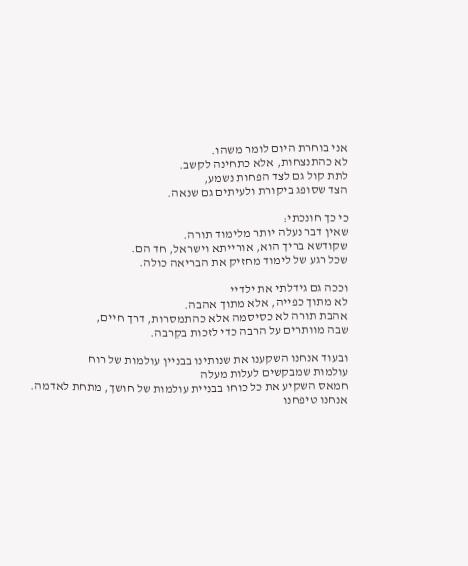אני בוחרת היום לומר משהו.
לא כהתנצחות, אלא כתחינה לקשב.
לתת קול גם לצד הפחות נשמע,
הצד שסופג ביקורת ולעיתים גם שנאה.

כי כך חונכתי:
שאין דבר נעלה יותר מלימוד תורה.
שקודשא בריך הוא, אורייתא וישראל, חד הם.
שכל רגע של לימוד מחזיק את הבריאה כולה.

וככה גם גידלתי את ילדיי
לא מתוך כפייה, אלא מתוך אהבה.
אהבת תורה לא כסיסמה אלא כהתמסרות, דרך חיים,
שבה מוותרים על הרבה כדי לזכות בקִרבה.

ובעוד אנחנו השקענו את שנותינו בבניין עולמות של רוח
עולמות שמבקשים לעלות מעלה
חמאס השקיע את כל כוחו בבניית עולמות של חושך, מתחת לאדמה.
אנחנו טיפחנו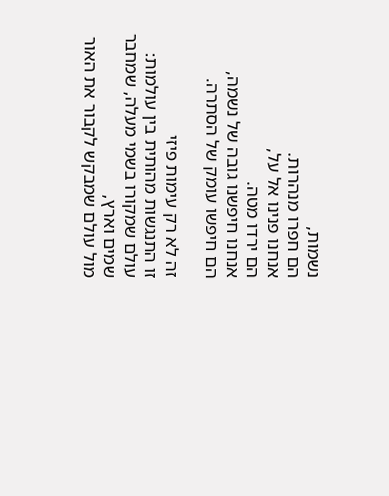נשמות,
הם חפרו מנהרות.
אנחנו פנינו אל על,
הם ירדו מטה.
אנחנו חיפשנו גובה של נשמה,
הם חיפשו עומק של הסתרה.

זה לא רק עימות פיזי
זו התנגשות מהותית בין עולמות:
עולם שמקורו בשמי מעלה, שמחבר שמים וארץ,
מול עולם שמבקש לקבור את האור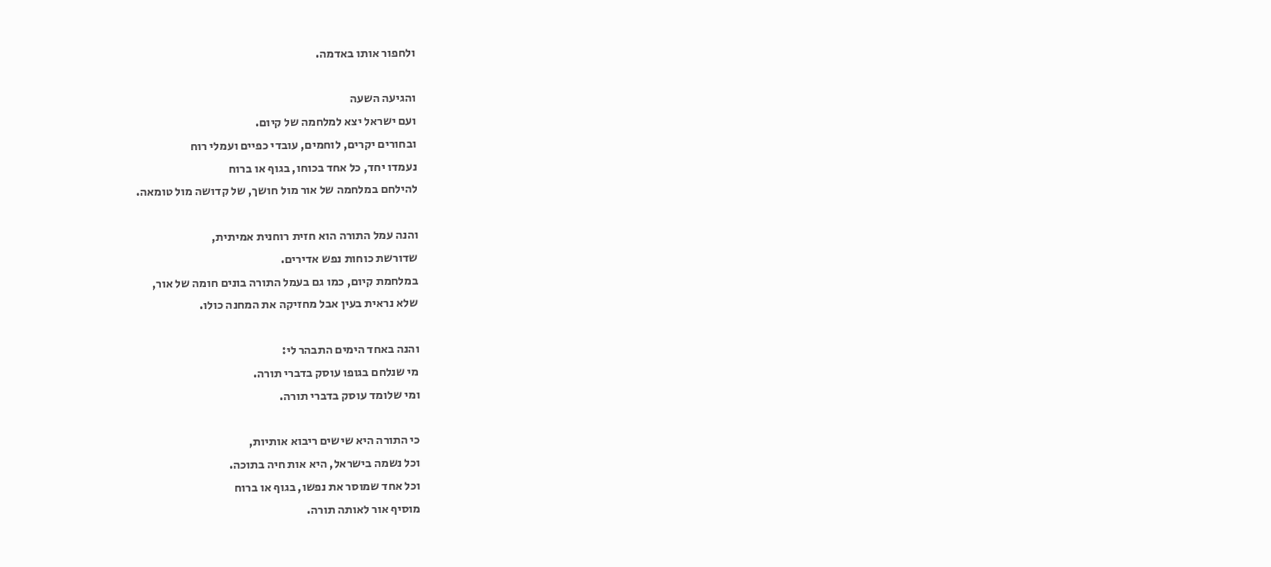ולחפור אותו באדמה.

והגיעה השעה
ועם ישראל יצא למלחמה של קיום.
ובחורים יקרים, לוחמים, עובדי כפיים ועמלי רוח
נעמדו יחד, כל אחד בכוחו, בגוף או ברוח
להילחם במלחמה של אור מול חושך, של קדושה מול טומאה.

והנה עמל התורה הוא חזית רוחנית אמיתית,
שדורשת כוחות נפש אדירים.
במלחמת קיום, כמו גם בעמל התורה בונים חומה של אור,
שלא נראית בעין אבל מחזיקה את המחנה כולו.

והנה באחד הימים התבהר לי:
מי שנלחם בגופו עוסק בדברי תורה.
ומי שלומד עוסק בדברי תורה.

כי התורה היא שישים ריבוא אותיות,
וכל נשמה בישראל, היא אות חיה בתוכה.
וכל אחד שמוסר את נפשו, בגוף או ברוח
מוסיף אור לאותה תורה.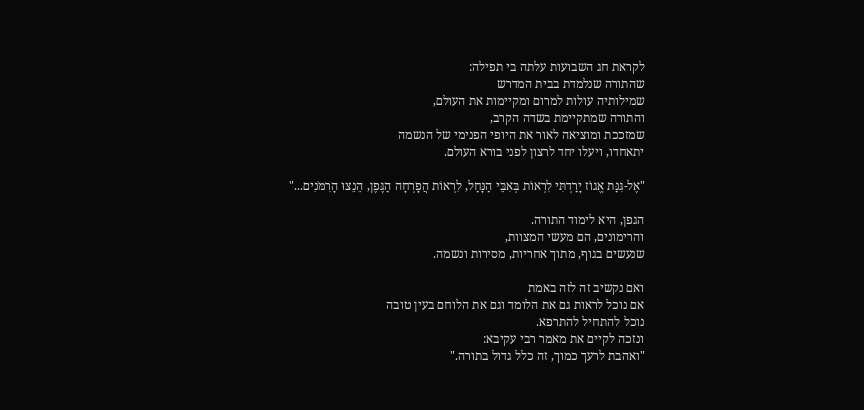לקראת חג השבועות עלתה בי תפילה:
שהתורה שנלמדת בבית המדרש
שמילותיה עולות למרום ומקיימות את העולם,
והתורה שמתקיימת בשדה הקרב,
שמזככת ומוציאה לאור את היופי הפנימי של הנשמה
יתאחדו, ויעלו יחד לרצון לפני בורא העולם.

"אֶל-גִּנַּת אֱגוֹז יָרַדְתִּי לִרְאוֹת בְּאִבֵּי הַנָּחַל, לִרְאוֹת הֲפָרְחָה הַגֶּפֶן, הֵנֵצוּ הָרִמֹּנִים..."

הגפן, היא לימוד התורה.
והרימונים, הם מעשי המצוות,
שנעשים בגוף, מתוך אחריות, מסירות ונשמה.

ואם נקשיב זה לזה באמת
אם נוכל לראות גם את הלומד וגם את הלוחם בעין טובה
נוכל להתחיל להתרפא.
ונזכה לקיים את מאמר רבי עקיבא:
"ואהבת לרעך כמוך, זה כלל גדול בתורה."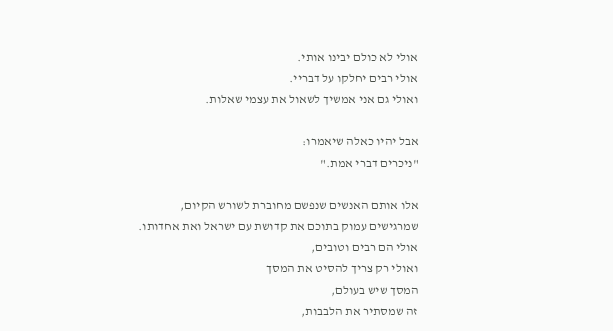אולי לא כולם יבינו אותי.
אולי רבים יחלקו על דבריי.
ואולי גם אני אמשיך לשאול את עצמי שאלות.

אבל יהיו כאלה שיאמרו:
"ניכרים דברי אמת."

אלו אותם האנשים שנפשם מחוברת לשורש הקיום,
שמרגישים עמוק בתוכם את קדושת עם ישראל ואת אחדותו.
אולי הם רבים וטובים,
ואולי רק צריך להסיט את המסך
המסך שיש בעולם,
זה שמסתיר את הלבבות,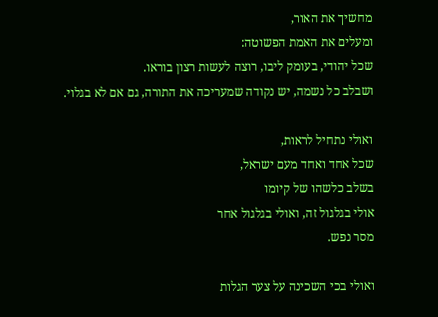מחשיך את האור,
ומעלים את האמת הפשוטה:
שכל יהודי, בעומק ליבו, רוצה לעשות רצון בוראו.
ושבלב כל נשמה, יש נקודה שמעריכה את התורה, גם אם לא בגלוי.

ואולי נתחיל לראות,
שכל אחד ואחד מעם ישראל,
בשלב כלשהו של קיומו
אולי בגלגול זה, ואולי בגלגול אחר
מסר נפש.

ואולי בכי השכינה על צער הגלות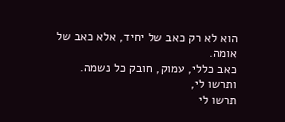הוא לא רק כאב של יחיד, אלא כאב של אומה.
כאב כללי, עמוק, חובק כל נשמה.
ותרשו לי,
תרשו לי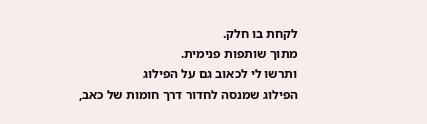לקחת בו חלק.
מתוך שותפות פנימית.
ותרשו לי לכאוב גם על הפילוג
הפילוג שמנסה לחדור דרך חומות של כאב,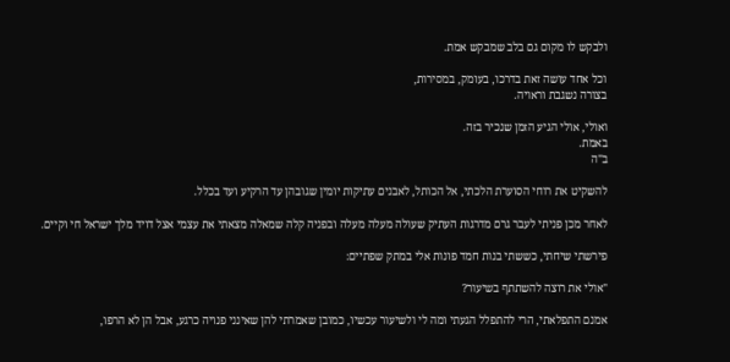ולבקש לו מקום גם בלב שמבקש אמת.

וכל אחד עושה זאת בדרכו, בעומק, במסירות,
בצורה נשגבת וראויה.

ואולי, אולי הגיע הזמן שנכיר בזה.
באמת.
ב"ה

להשקיט את רוחי הסוערת הלכתי, אל הכותל, לאבנים עתיקות יומין שגובהן עד הרקיע ועד בכלל.

לאחר מכן פניתי לעבר גרם מדרגות העתיק שעולה מעלה מעלה ובפניה קלה שמאלה מצאתי את עצמי אצל דויד מלך ישראל חי וקיים.

פירשתי שיחתי, כששתי בנות חמד פונות אלי במתק שפתיים:

"אולי את רוצה להשתתף בשיעור?

אמנם התפלאתי, הרי להתפלל הגעתי ומה לי ולשיעור עכשיו, כמובן שאמרתי להן שאינני פנויה כרגע, אבל הן לא הרפו,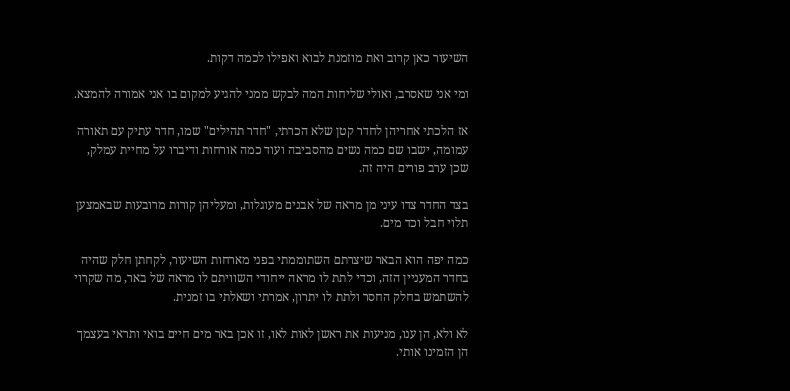השיעור כאן קרוב ואת מוזמנת לבוא ואפילו לכמה דקות.

ומי אני שאסרב, ואולי שליחות המה לבקש ממני להגיע למקום בו אני אמורה להמצא.

אז הלכתי אחריהן לחדר קטן שלא הכרתי, "חדר תהילים" שמו, חדר עתיק עם תאורה עמומה, ישבו שם כמה נשים מהסביבה ועוד כמה אורחות ודיברו על מחיית עמלק, שכן ערב פורים היה זה.

בצד החדר צדו עיני מן מראה של אבנים מעוגלות, ומעליהן קורות מרובעות שבאמצען תלוי חבל וכד מים.

כמה יפה הוא הבאר שיצרתם השתוממתי בפני מארחות השיעור, לקחתן חלק שהיה בחדר המעניין הזה, וכדי לתת לו מראה ייחודי השוויתם לו מראה של באר, מה שקרוי להשתמש בחלק החסר ולתת לו יתרון, אמרתי ושאלתי בו זמנית.

לא ולא, הן ענו, מניעות את ראשן לאות לאו, זו אכן באר מים חיים בואי ותראי בעצמך הן הזמינו אותי.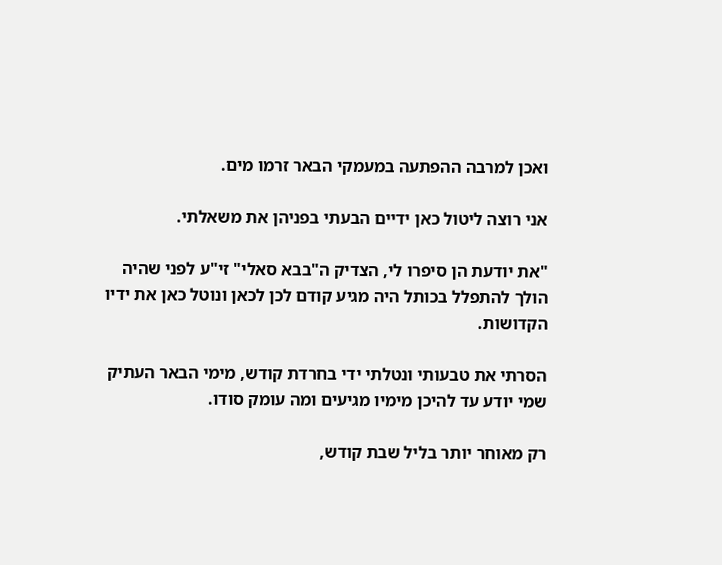ואכן למרבה ההפתעה במעמקי הבאר זרמו מים.

אני רוצה ליטול כאן ידיים הבעתי בפניהן את משאלתי.

"את יודעת הן סיפרו לי, הצדיק ה"בבא סאלי" זי"ע לפני שהיה הולך להתפלל בכותל היה מגיע קודם לכן לכאן ונוטל כאן את ידיו הקדושות.

הסרתי את טבעותי ונטלתי ידי בחרדת קודש, מימי הבאר העתיק שמי יודע עד להיכן מימיו מגיעים ומה עומק סודו.

רק מאוחר יותר בליל שבת קודש,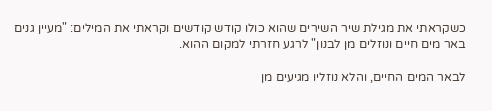כשקראתי את מגילת שיר השירים שהוא כולו קודש קודשים וקראתי את המילים: "מעיין גנים באר מים חיים ונוזלים מן לבנון" לרגע חזרתי למקום ההוא.

לבאר המים החיים, והלא נוזליו מגיעים מן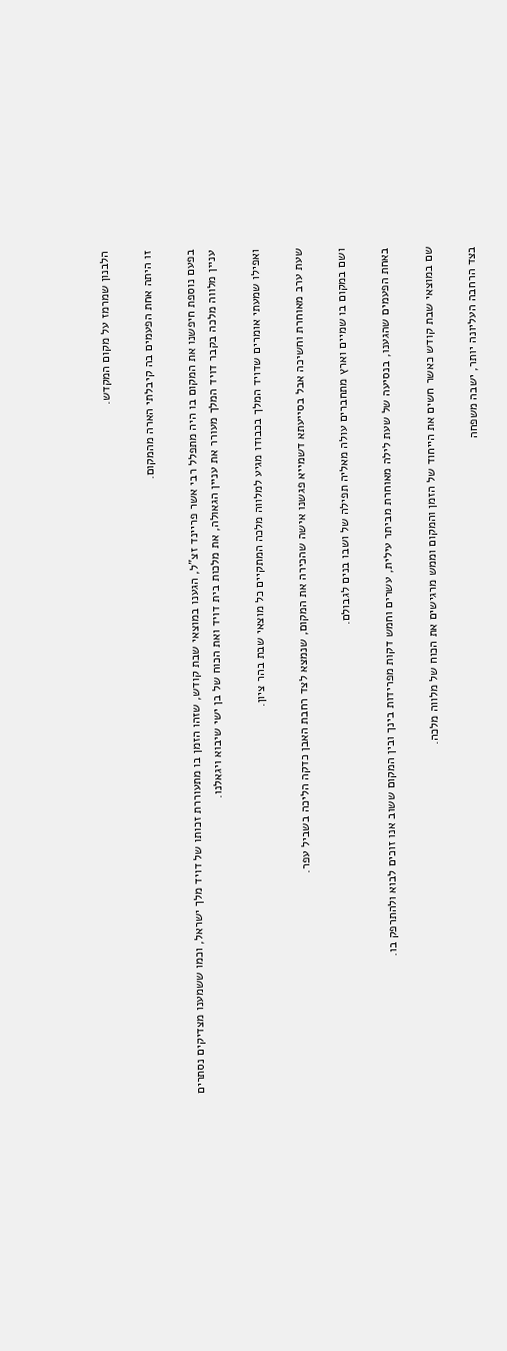הלבנון שמרמז על מקום המקדש.

זו היתה אחת הפעמים בה קיבלתי הארה מהמקום.

בפעם נוספת חיפשנו את המקום בו היה מתפלל רבי אשר פריינד זצ"ל, הגענו במוצאי שבת קודש, שזהו הזמן בו מתעוררת זכותו של דויד מלך ישראל, וכמו ששמענו מצדיקים נסתרים עניין מלווה מלכה בקבר דויד המלך מעורר את עניין הגאולה, את מלכות בית דויד ואת הכוח של בן ישי שיבוא ויגאלנו.

ואפילו שמעתי אומרים שדויד המלך בכבודו מגיע למלווה מלכה המתקיים כל מוצאי שבת בהר ציון.

שעת ערב מאוחרת וחשיכה אבל בסייעתא דשמייא פגשנו אישה שהכירה את המקום, שנמצא לצד רחבת האבן כדקה הליכה בשביל עפר.

ושם במקום בו שמיים וארץ מתחברים עולה מאליה תפילה של ושבו בנים לגבולם.

באחת הפעמים שהגענו, בנסיעה של שעת לילה מאוחרת מביתר עילית, עשרים וחמש דקות מפרידות בינך ובין המקום ששוב אנו זוכים לבוא ולהתרפק בו.

שם במוצאי שבת קודש כאשר חשים את הייחוד של הזמן והמקום וממש מרגישים את הכוח של מלווה מלכה.

בצד הרחבה העליונה יותר, ישבה משפחה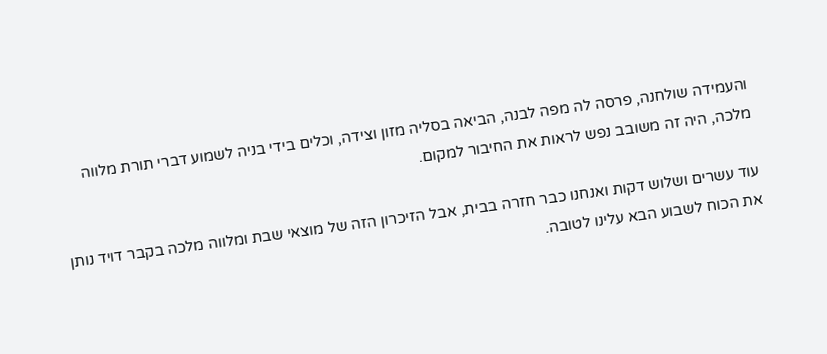והעמידה שולחנה, פרסה לה מפה לבנה, הביאה בסליה מזון וצידה, וכלים בידי בניה לשמוע דברי תורת מלווה מלכה, היה זה משובב נפש לראות את החיבור למקום.

עוד עשרים ושלוש דקות ואנחנו כבר חזרה בבית, אבל הזיכרון הזה של מוצאי שבת ומלווה מלכה בקבר דויד נותן את הכוח לשבוע הבא עלינו לטובה.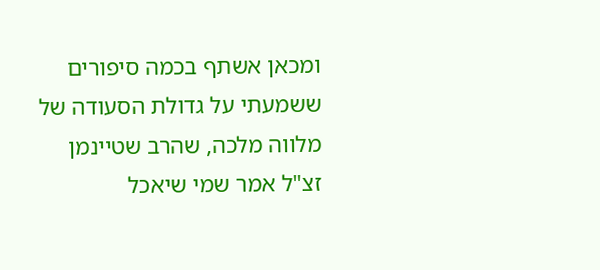ומכאן אשתף בכמה סיפורים ששמעתי על גדולת הסעודה של מלווה מלכה, שהרב שטיינמן זצ"ל אמר שמי שיאכל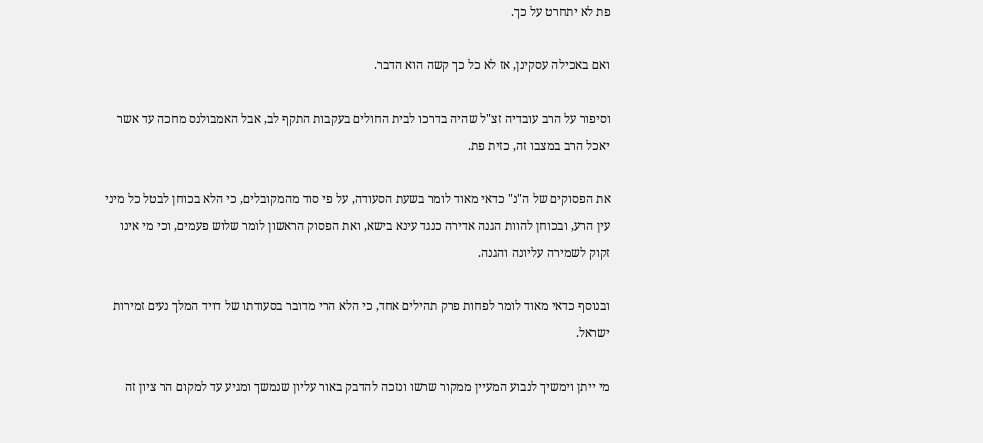פת לא יתחרט על כך.

ואם באכילה עסקינן, אז לא כל כך קשה הוא הדבר.

וסיפור על הרב עובדיה זצ"ל שהיה בדרכו לבית החולים בעקבות התקף לב, אבל האמבולנס מחכה עד אשר יאכל הרב במצבו זה, כזית פת.

את הפסוקים של ה"נ" כדאי מאוד לומר בשעת הסעודה, על פי סוד מהמקובלים, כי הלא בכוחן לבטל כל מיני עין הרע, ובכוחן להוות הגנה אדירה כנגד עינא בישא, ואת הפסוק הראשון לומר שלוש פעמים, וכי מי אינו זקוק לשמירה עליונה והגנה.

ובנוסף כדאי מאוד לומר לפחות פרק תהילים אחד, כי הלא הרי מדובר בסעודתו של דויד המלך נעים זמירות ישראל.

מי ייתן וימשיך לנבוע המעיין ממקור שרשו ונזכה להדבק באור עליון שנמשך ומגיע עד למקום הר ציון זה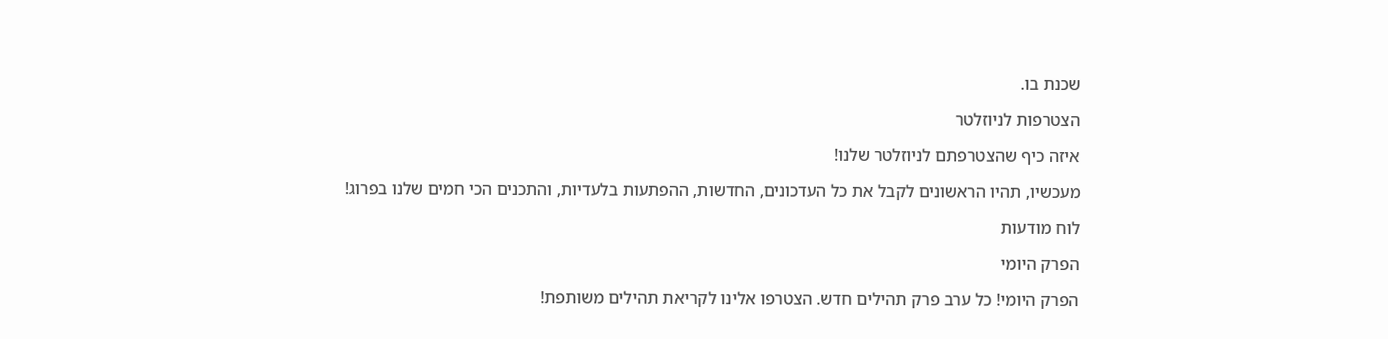שכנת בו.

הצטרפות לניוזלטר

איזה כיף שהצטרפתם לניוזלטר שלנו!

מעכשיו, תהיו הראשונים לקבל את כל העדכונים, החדשות, ההפתעות בלעדיות, והתכנים הכי חמים שלנו בפרוג!

לוח מודעות

הפרק היומי

הפרק היומי! כל ערב פרק תהילים חדש. הצטרפו אלינו לקריאת תהילים משותפת!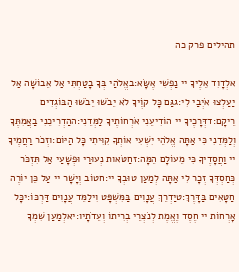תהילים פרק כה

אלְדָוִד אֵלֶיךָ יי נַפְשִׁי אֶשָּׂא:באֱלֹהַי בְּךָ בָטַחְתִּי אַל אֵבוֹשָׁה אַל יַעַלְצוּ אֹיְבַי לִי:גגַּם כָּל קוֶֹיךָ לֹא יֵבֹשׁוּ יֵבֹשׁוּ הַבּוֹגְדִים רֵיקָם:דדְּרָכֶיךָ יי הוֹדִיעֵנִי אֹרְחוֹתֶיךָ לַמְּדֵנִי:ההַדְרִיכֵנִי בַאֲמִתֶּךָ וְלַמְּדֵנִי כִּי אַתָּה אֱלֹהֵי יִשְׁעִי אוֹתְךָ קִוִּיתִי כָּל הַיּוֹם:וזְכֹר רַחֲמֶיךָ יי וַחֲסָדֶיךָ כִּי מֵעוֹלָם הֵמָּה:זחַטֹּאות נְעוּרַי וּפְשָׁעַי אַל תִּזְכֹּר כְּחַסְדְּךָ זְכָר לִי אַתָּה לְמַעַן טוּבְךָ יי:חטוֹב וְיָשָׁר יי עַל כֵּן יוֹרֶה חַטָּאִים בַּדָּרֶךְ:טיַדְרֵךְ עֲנָוִים בַּמִּשְׁפָּט וִילַמֵּד עֲנָוִים דַּרְכּוֹ:יכָּל אָרְחוֹת יי חֶסֶד וֶאֱמֶת לְנֹצְרֵי בְרִיתוֹ וְעֵדֹתָיו:יאלְמַעַן שִׁמְךָ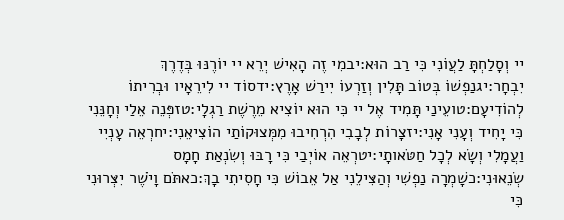יי וְסָלַחְתָּ לַעֲוֹנִי כִּי רַב הוּא:יבמִי זֶה הָאִישׁ יְרֵא יי יוֹרֶנּוּ בְּדֶרֶךְ יִבְחָר:יגנַפְשׁוֹ בְּטוֹב תָּלִין וְזַרְעוֹ יִירַשׁ אָרֶץ:ידסוֹד יי לִירֵאָיו וּבְרִיתוֹ לְהוֹדִיעָם:טועֵינַי תָּמִיד אֶל יי כִּי הוּא יוֹצִיא מֵרֶשֶׁת רַגְלָי:טזפְּנֵה אֵלַי וְחָנֵּנִי כִּי יָחִיד וְעָנִי אָנִי:יזצָרוֹת לְבָבִי הִרְחִיבוּ מִמְּצוּקוֹתַי הוֹצִיאֵנִי:יחרְאֵה עָנְיִי וַעֲמָלִי וְשָׂא לְכָל חַטֹּאותָי:יטרְאֵה אוֹיְבַי כִּי רָבּוּ וְשִׂנְאַת חָמָס שְׂנֵאוּנִי:כשָׁמְרָה נַפְשִׁי וְהַצִּילֵנִי אַל אֵבוֹשׁ כִּי חָסִיתִי בָךְ:כאתֹּם וָיֹשֶׁר יִצְּרוּנִי כִּי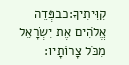קִוִּיתִיךָ:כבפְּדֵה אֱלֹהִים אֶת יִשְׂרָאֵל מִכֹּל צָרוֹתָיו: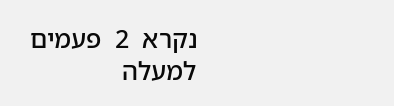נקרא  2  פעמים
למעלה